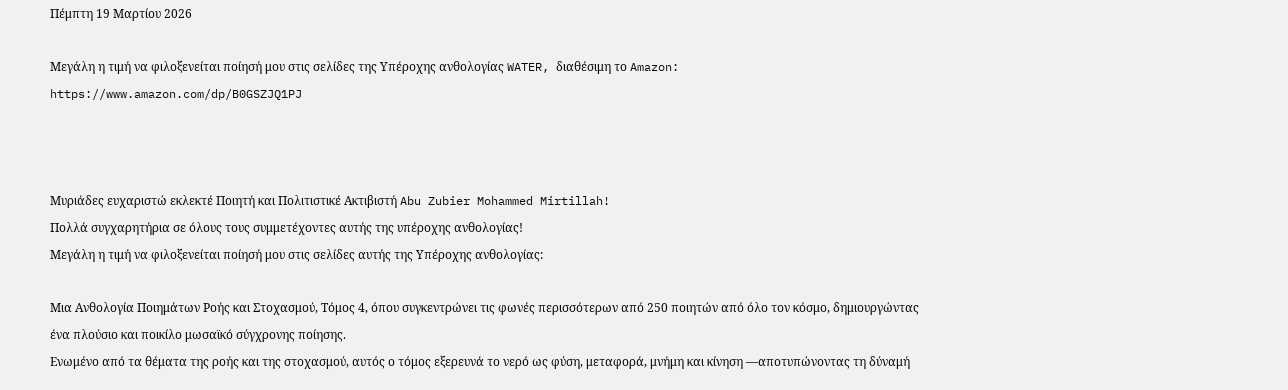Πέμπτη 19 Μαρτίου 2026

Μεγάλη η τιμή να φιλοξενείται ποίησή μου στις σελίδες της Υπέροχης ανθολογίας WATER, διαθέσιμη το Amazon: https://www.amazon.com/dp/B0GSZJQ1PJ



Μυριάδες ευχαριστώ εκλεκτέ Ποιητή και Πολιτιστικέ Ακτιβιστή Abu Zubier Mohammed Mirtillah!
Πολλά συγχαρητήρια σε όλους τους συμμετέχοντες αυτής της υπέροχης ανθολογίας!
Μεγάλη η τιμή να φιλοξενείται ποίησή μου στις σελίδες αυτής της Υπέροχης ανθολογίας:

Μια Ανθολογία Ποιημάτων Ροής και Στοχασμού, Τόμος 4, όπου συγκεντρώνει τις φωνές περισσότερων από 250 ποιητών από όλο τον κόσμο, δημιουργώντας ένα πλούσιο και ποικίλο μωσαϊκό σύγχρονης ποίησης.
Ενωμένο από τα θέματα της ροής και της στοχασμού, αυτός ο τόμος εξερευνά το νερό ως φύση, μεταφορά, μνήμη και κίνηση —αποτυπώνοντας τη δύναμή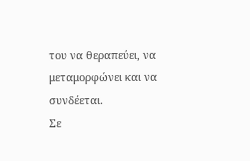του να θεραπεύει, να μεταμορφώνει και να συνδέεται.
Σε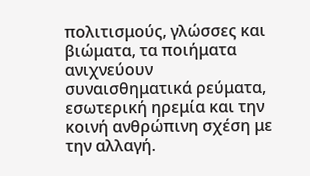πολιτισμούς, γλώσσες και βιώματα, τα ποιήματα ανιχνεύουν συναισθηματικά ρεύματα, εσωτερική ηρεμία και την κοινή ανθρώπινη σχέση με την αλλαγή.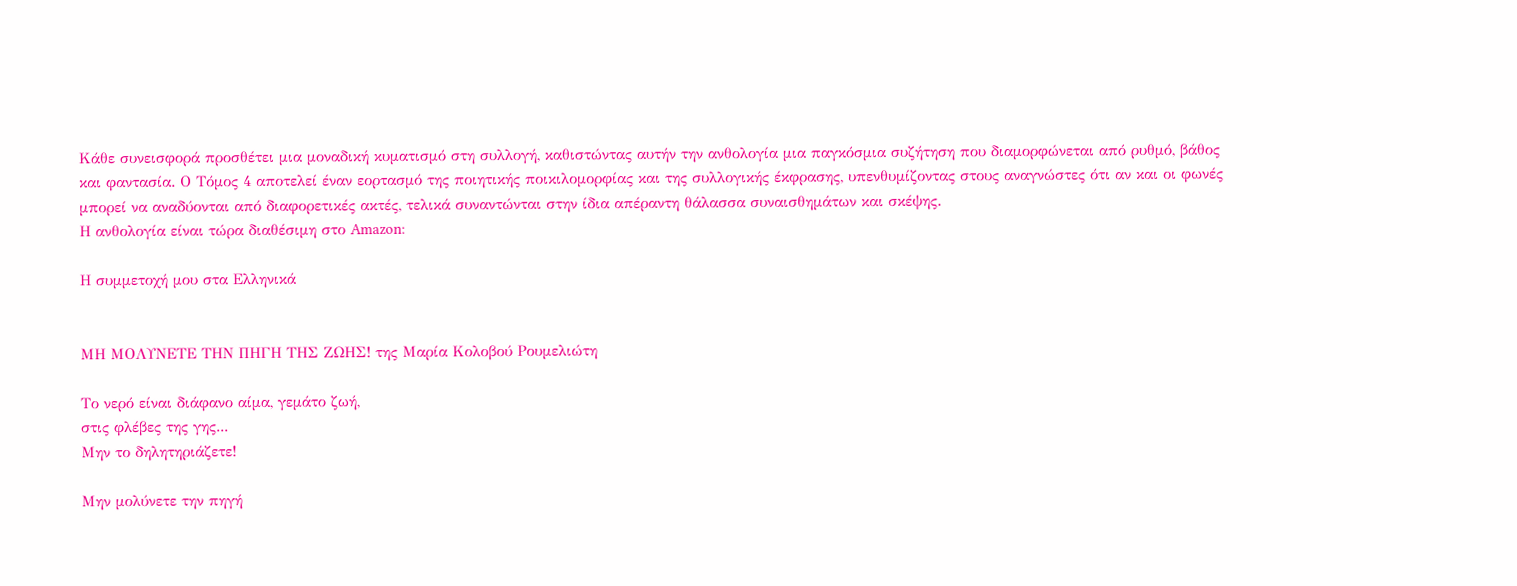Κάθε συνεισφορά προσθέτει μια μοναδική κυματισμό στη συλλογή, καθιστώντας αυτήν την ανθολογία μια παγκόσμια συζήτηση που διαμορφώνεται από ρυθμό, βάθος και φαντασία. Ο Τόμος 4 αποτελεί έναν εορτασμό της ποιητικής ποικιλομορφίας και της συλλογικής έκφρασης, υπενθυμίζοντας στους αναγνώστες ότι αν και οι φωνές μπορεί να αναδύονται από διαφορετικές ακτές, τελικά συναντώνται στην ίδια απέραντη θάλασσα συναισθημάτων και σκέψης.
Η ανθολογία είναι τώρα διαθέσιμη στο Amazon:

Η συμμετοχή μου στα Ελληνικά


ΜΗ ΜΟΛΥΝΕΤΕ ΤΗΝ ΠΗΓΗ ΤΗΣ ΖΩΗΣ! της Μαρία Κολοβού Ρουμελιώτη

Το νερό είναι διάφανο αίμα, γεμάτο ζωή,
στις φλέβες της γης...
Μην το δηλητηριάζετε!

Μην μολύνετε την πηγή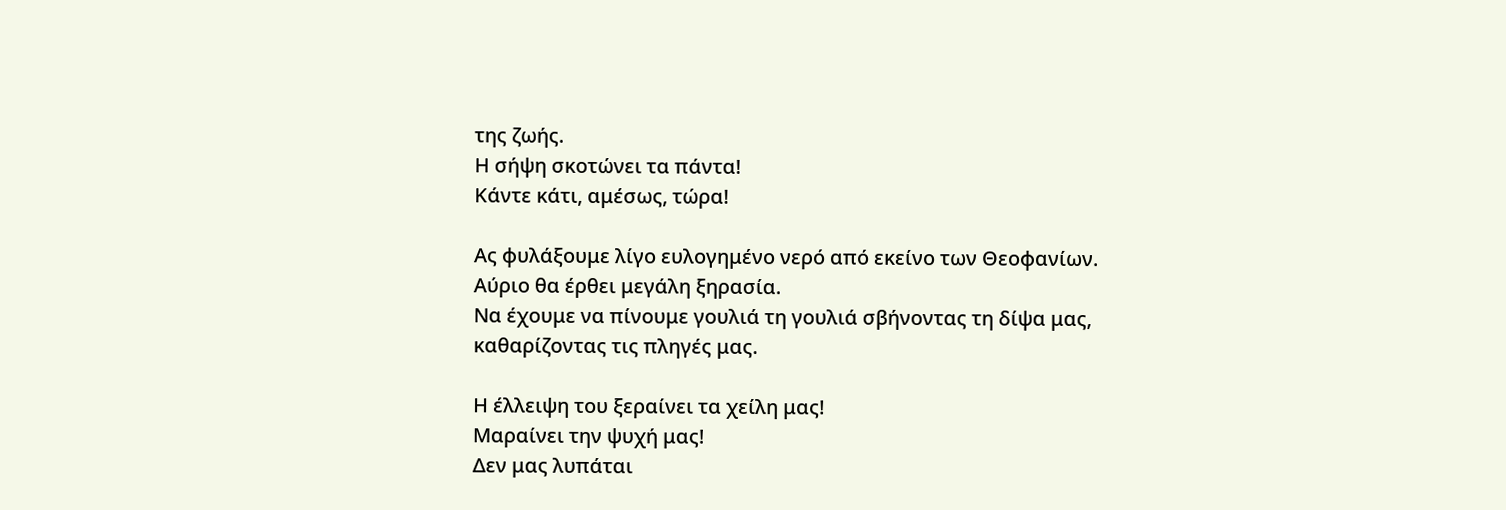της ζωής.
Η σήψη σκοτώνει τα πάντα!
Κάντε κάτι, αμέσως, τώρα!

Ας φυλάξουμε λίγο ευλογημένο νερό από εκείνο των Θεοφανίων.
Αύριο θα έρθει μεγάλη ξηρασία.
Να έχουμε να πίνουμε γουλιά τη γουλιά σβήνοντας τη δίψα μας,
καθαρίζοντας τις πληγές μας.

Η έλλειψη του ξεραίνει τα χείλη μας!
Μαραίνει την ψυχή μας!
Δεν μας λυπάται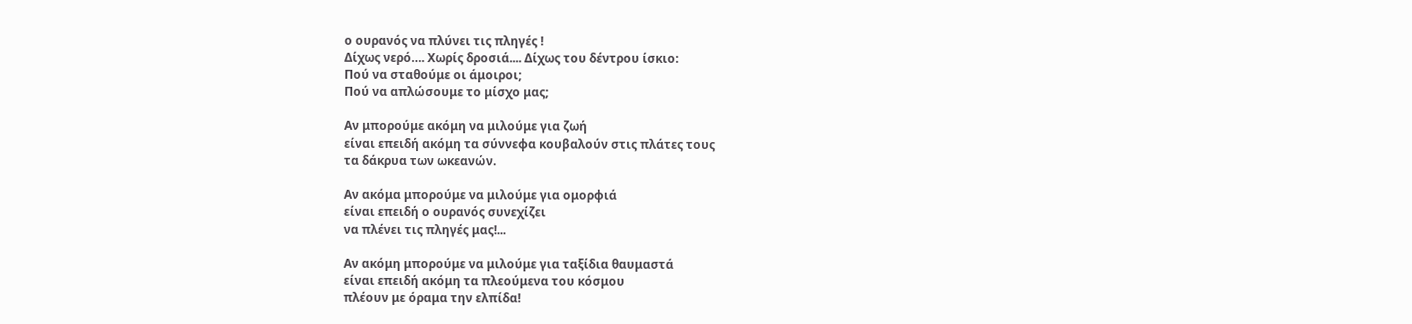ο ουρανός να πλύνει τις πληγές !
Δίχως νερό…. Χωρίς δροσιά.... Δίχως του δέντρου ίσκιο:
Πού να σταθούμε oι άμοιροι;
Πού να απλώσουμε το μίσχο μας;

Αν μπορούμε ακόμη να μιλούμε για ζωή
είναι επειδή ακόμη τα σύννεφα κουβαλούν στις πλάτες τους
τα δάκρυα των ωκεανών.

Αν ακόμα μπορούμε να μιλούμε για ομορφιά
είναι επειδή ο ουρανός συνεχίζει
να πλένει τις πληγές μας!...

Αν ακόμη μπορούμε να μιλούμε για ταξίδια θαυμαστά
είναι επειδή ακόμη τα πλεούμενα του κόσμου
πλέουν με όραμα την ελπίδα!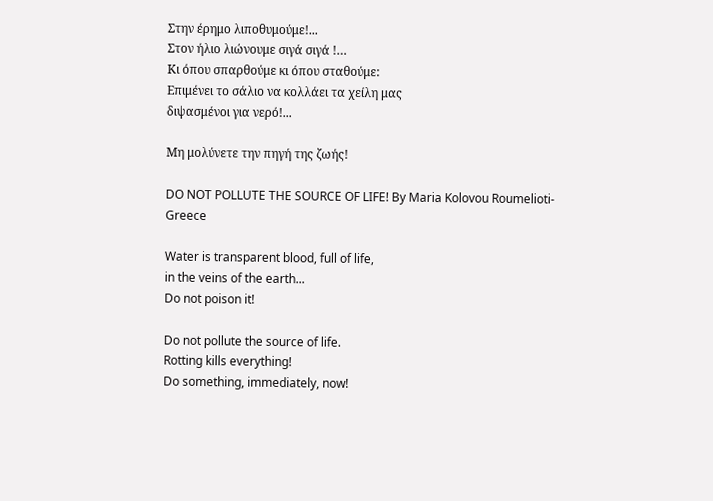Στην έρημο λιποθυμούμε!...
Στον ήλιο λιώνουμε σιγά σιγά !…
Κι όπου σπαρθούμε κι όπου σταθούμε:
Επιμένει το σάλιο να κολλάει τα χείλη μας
διψασμένοι για νερό!...

Μη μολύνετε την πηγή της ζωής!

DO NOT POLLUTE THE SOURCE OF LIFE! By Maria Kolovou Roumelioti-
Greece

Water is transparent blood, full of life,
in the veins of the earth...
Do not poison it!

Do not pollute the source of life.
Rotting kills everything!
Do something, immediately, now!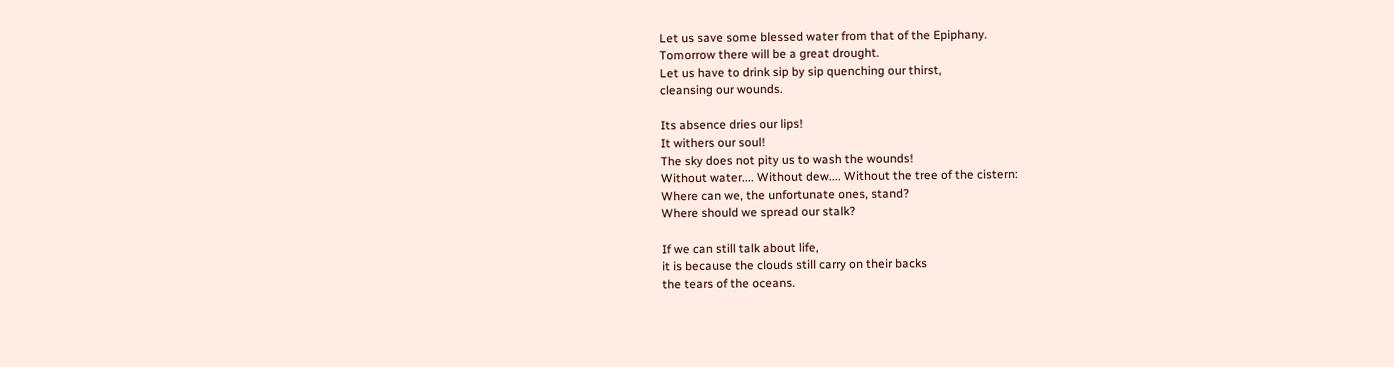Let us save some blessed water from that of the Epiphany.
Tomorrow there will be a great drought.
Let us have to drink sip by sip quenching our thirst,
cleansing our wounds.

Its absence dries our lips!
It withers our soul!
The sky does not pity us to wash the wounds!
Without water.... Without dew.... Without the tree of the cistern:
Where can we, the unfortunate ones, stand?
Where should we spread our stalk?

If we can still talk about life,
it is because the clouds still carry on their backs
the tears of the oceans.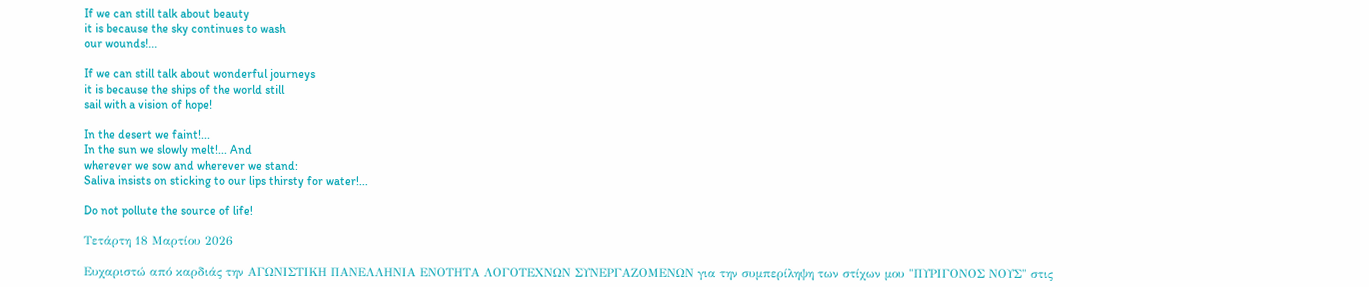If we can still talk about beauty
it is because the sky continues to wash
our wounds!...

If we can still talk about wonderful journeys
it is because the ships of the world still
sail with a vision of hope!

In the desert we faint!...
In the sun we slowly melt!... And
wherever we sow and wherever we stand:
Saliva insists on sticking to our lips thirsty for water!...

Do not pollute the source of life!

Τετάρτη 18 Μαρτίου 2026

Ευχαριστώ από καρδιάς την ΑΓΩΝΙΣΤΙΚΗ ΠΑΝΕΛΛΗΝΙΑ ΕΝΟΤΗΤΑ ΛΟΓΟΤΕΧΝΩΝ ΣΥΝΕΡΓΑΖΟΜΕΝΩΝ για την συμπερίληψη των στίχων μου "ΠΥΡΙΓΟΝΟΣ ΝΟΥΣ" στις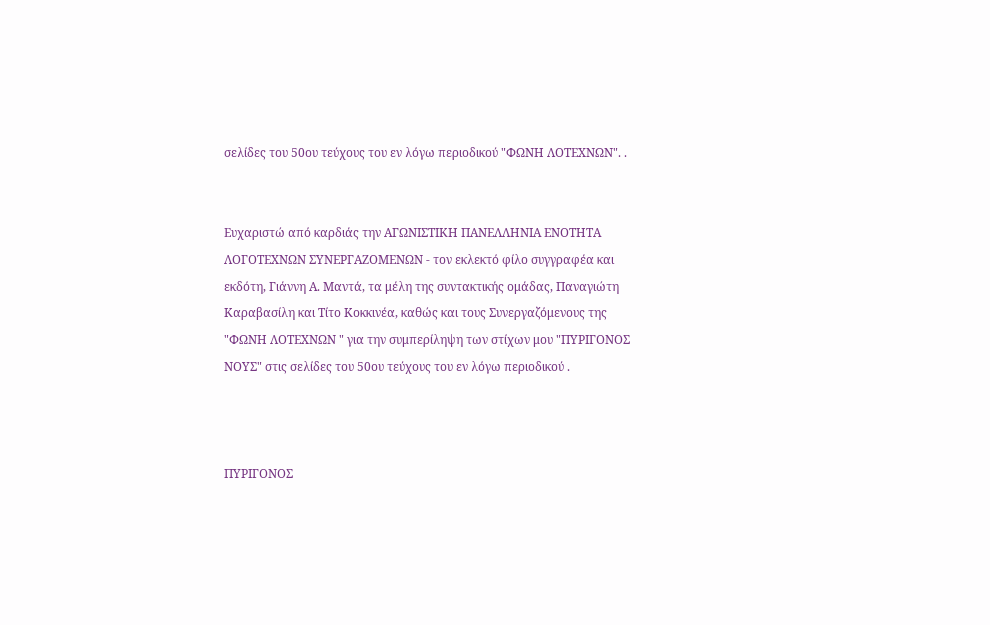σελίδες του 50ου τεύχους του εν λόγω περιοδικού "ΦΩΝΗ ΛΟΤΕΧΝΩΝ". .


Ευχαριστώ από καρδιάς την ΑΓΩΝΙΣΤΙΚΗ ΠΑΝΕΛΛΗΝΙΑ ΕΝΟΤΗΤΑ ΛΟΓΟΤΕΧΝΩΝ ΣΥΝΕΡΓΑΖΟΜΕΝΩΝ - τον εκλεκτό φίλο συγγραφέα και εκδότη, Γιάννη Α. Μαντά, τα μέλη της συντακτικής ομάδας, Παναγιώτη Καραβασίλη και Τίτο Κοκκινέα, καθώς και τους Συνεργαζόμενους της "ΦΩΝΗ ΛΟΤΕΧΝΩΝ " για την συμπερίληψη των στίχων μου "ΠΥΡΙΓΟΝΟΣ ΝΟΥΣ" στις σελίδες του 50ου τεύχους του εν λόγω περιοδικού .



ΠΥΡΙΓΟΝΟΣ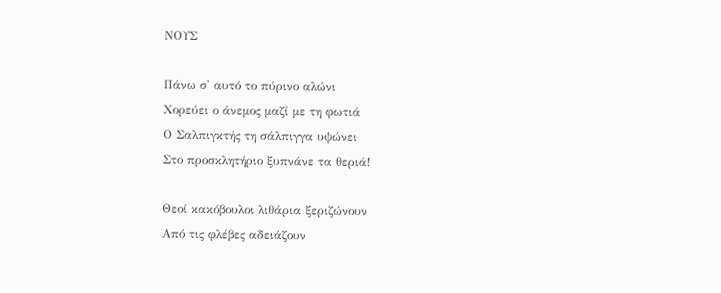ΝΟΥΣ

Πάνω σ' αυτό το πύρινο αλώνι
Χορεύει ο άνεμος μαζί με τη φωτιά
Ο Σαλπιγκτής τη σάλπιγγα υψώνει
Στο προσκλητήριο ξυπνάνε τα θεριά!

Θεοί κακόβουλοι λιθάρια ξεριζώνουν
Από τις φλέβες αδειάζουν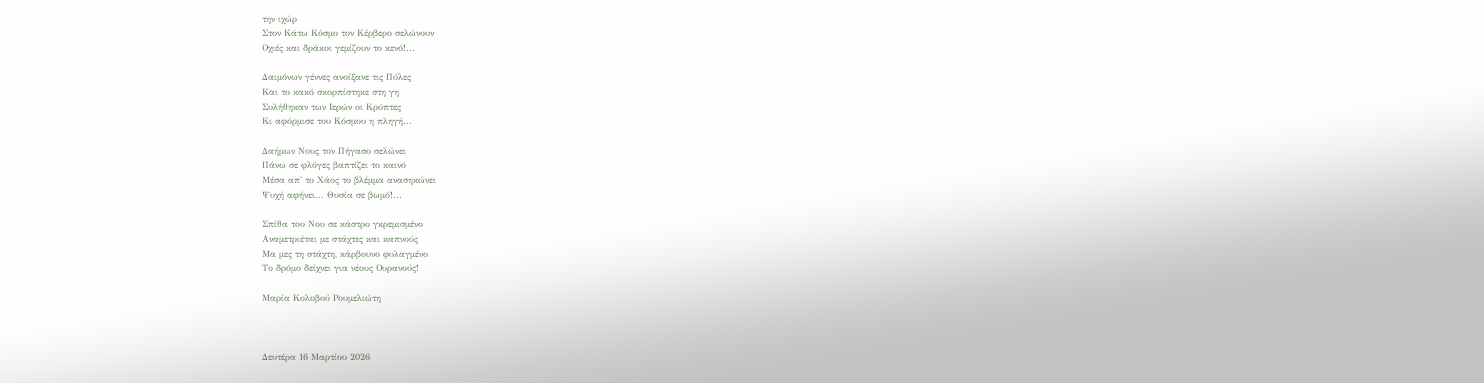την ιχώρ
Στον Κάτω Κόσμο τον Κέρβερο σελώνουν
Οχιές και δράκοι γεμίζουν το κενό!...

Δαιμόνων γέννες ανοίξανε τις Πύλες
Και το κακό σκορπίστηκε στη γη
Συλήθηκαν των Ιερών οι Κρύπτες
Κι αφόρμισε του Κόσμου η πληγή...

Δαήμων Νους τον Πήγασο σελώνει
Πάνω σε φλόγες βαπτίζει το καινό
Μέσα απ' το Χάος το βλέμμα ανασηκώνει
Ψυχή αφήνει... Θυσία σε βωμό!...

Σπίθα του Νου σε κάστρο γκρεμισμένο
Αναμετριέται με στάχτες και καπνούς
Μα μες τη στάχτη, κάρβουνο φυλαγμένο
Το δρόμο δείχνει για νέους Ουρανούς!

Μαρία Κολοβού Ρουμελιώτη



Δευτέρα 16 Μαρτίου 2026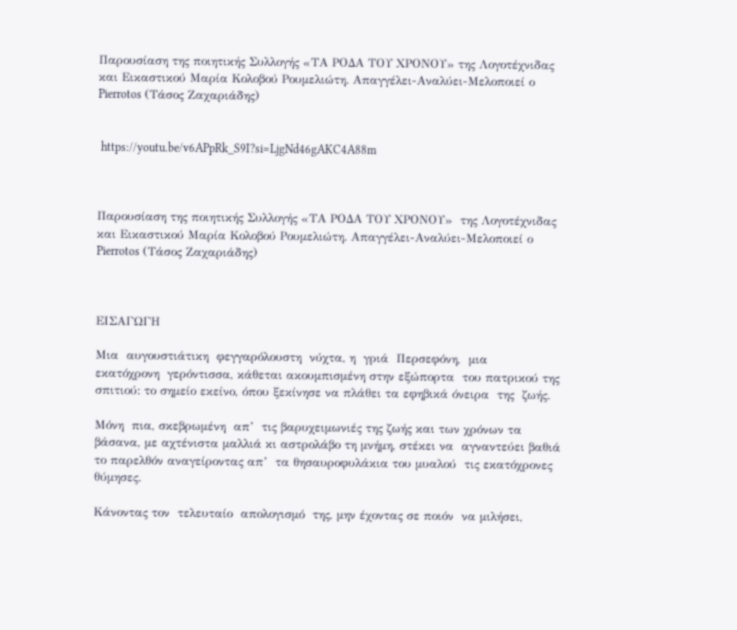Παρουσίαση της ποιητικής Συλλογής «ΤΑ ΡΟΔΑ ΤΟΥ ΧΡΟΝΟΥ» της Λογοτέχνιδας και Εικαστικού Μαρία Κολοβού Ρουμελιώτη. Απαγγέλει-Αναλύει-Μελοποιεί ο Pierrotos (Τάσος Ζαχαριάδης)


 https://youtu.be/v6APpRk_S9I?si=LjgNd46gAKC4A88m



Παρουσίαση της ποιητικής Συλλογής «ΤΑ ΡΟΔΑ ΤΟΥ ΧΡΟΝΟΥ»  της Λογοτέχνιδας και Εικαστικού Μαρία Κολοβού Ρουμελιώτη. Απαγγέλει-Αναλύει-Μελοποιεί ο Pierrotos (Τάσος Ζαχαριάδης)



ΕΙΣΑΓΩΓΗ

Μια  αυγουστιάτικη  φεγγαρόλουστη  νύχτα, η  γριά  Περσεφόνη,  μια   εκατόχρονη  γερόντισσα, κάθεται ακουμπισμένη στην εξώπορτα  του πατρικού της σπιτιού: το σημείο εκείνο, όπου ξεκίνησε να πλάθει τα εφηβικά όνειρα  της  ζωής.

Μόνη  πια, σκεβρωμένη  απ’  τις βαρυχειμωνιές της ζωής και των χρόνων τα βάσανα, με αχτένιστα μαλλιά κι αστρολάβο τη μνήμη, στέκει να  αγναντεύει βαθιά  το παρελθόν αναγείροντας απ’  τα θησαυροφυλάκια του μυαλού  τις εκατόχρονες θύμησες.

Κάνοντας τον  τελευταίο  απολογισμό  της, μην έχοντας σε ποιόν  να μιλήσει,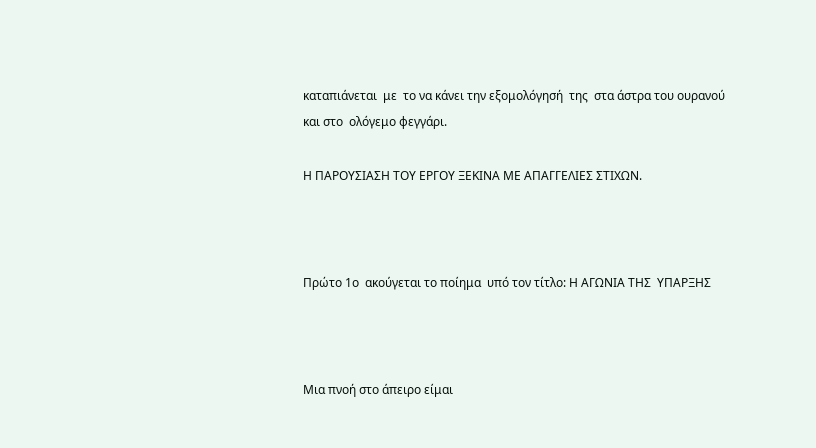καταπιάνεται  με  το να κάνει την εξομολόγησή  της  στα άστρα του ουρανού και στο  ολόγεμο φεγγάρι.

Η ΠΑΡΟΥΣΙΑΣΗ ΤΟΥ ΕΡΓΟΥ ΞΕΚΙΝΑ ΜΕ ΑΠΑΓΓΕΛΙΕΣ ΣΤΙΧΩΝ.



Πρώτο 1ο  ακούγεται το ποίημα  υπό τον τίτλο: Η ΑΓΩΝΙΑ ΤΗΣ  ΥΠΑΡΞΗΣ



Μια πνοή στο άπειρο είμαι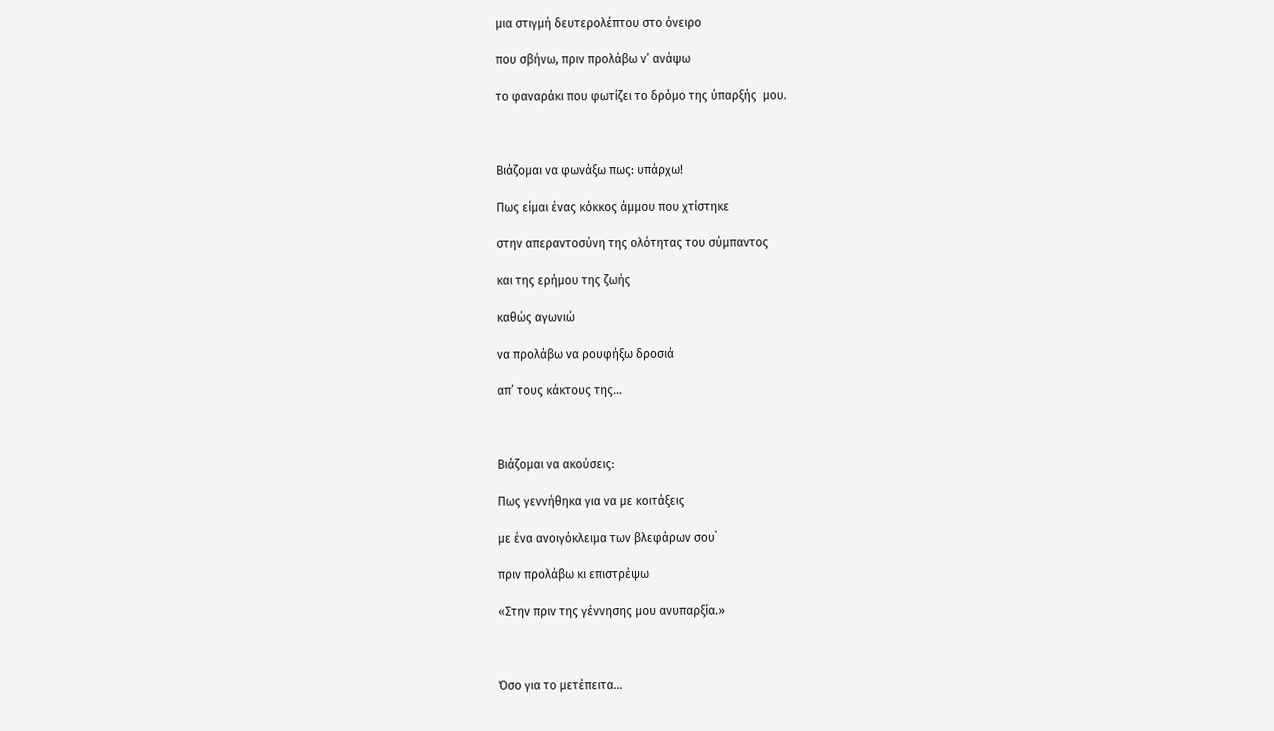μια στιγμή δευτερολέπτου στο όνειρο

που σβήνω, πριν προλάβω ν’ ανάψω

το φαναράκι που φωτίζει το δρόμο της ύπαρξής  μου.



Βιάζομαι να φωνάξω πως: υπάρχω!

Πως είμαι ένας κόκκος άμμου που χτίστηκε

στην απεραντοσύνη της ολότητας του σύμπαντος

και της ερήμου της ζωής

καθώς αγωνιώ

να προλάβω να ρουφήξω δροσιά

απ’ τους κάκτους της…



Βιάζομαι να ακούσεις:

Πως γεννήθηκα για να με κοιτάξεις

με ένα ανοιγόκλειμα των βλεφάρων σου˙

πριν προλάβω κι επιστρέψω

«Στην πριν της γέννησης μου ανυπαρξία.»



Όσο για το μετέπειτα…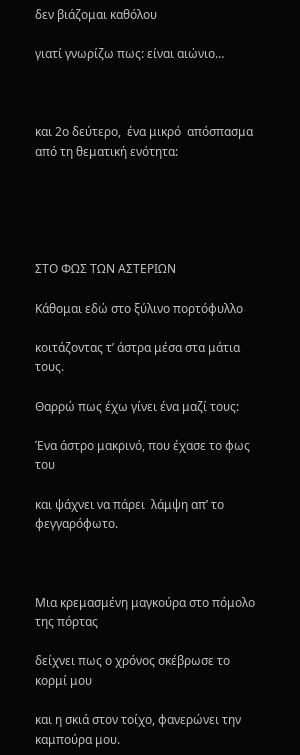δεν βιάζομαι καθόλου

γιατί γνωρίζω πως: είναι αιώνιο…



και 2ο δεύτερο,  ένα μικρό  απόσπασμα από τη θεματική ενότητα:





ΣΤΟ ΦΩΣ ΤΩΝ ΑΣΤΕΡΙΩΝ

Κάθομαι εδώ στο ξύλινο πορτόφυλλο

κοιτάζοντας τ’ άστρα μέσα στα μάτια τους.

Θαρρώ πως έχω γίνει ένα μαζί τους:

Ένα άστρο μακρινό, που έχασε το φως του

και ψάχνει να πάρει  λάμψη απ’ το φεγγαρόφωτο.



Μια κρεμασμένη μαγκούρα στο πόμολο της πόρτας

δείχνει πως ο χρόνος σκέβρωσε το κορμί μου

και η σκιά στον τοίχο, φανερώνει την καμπούρα μου.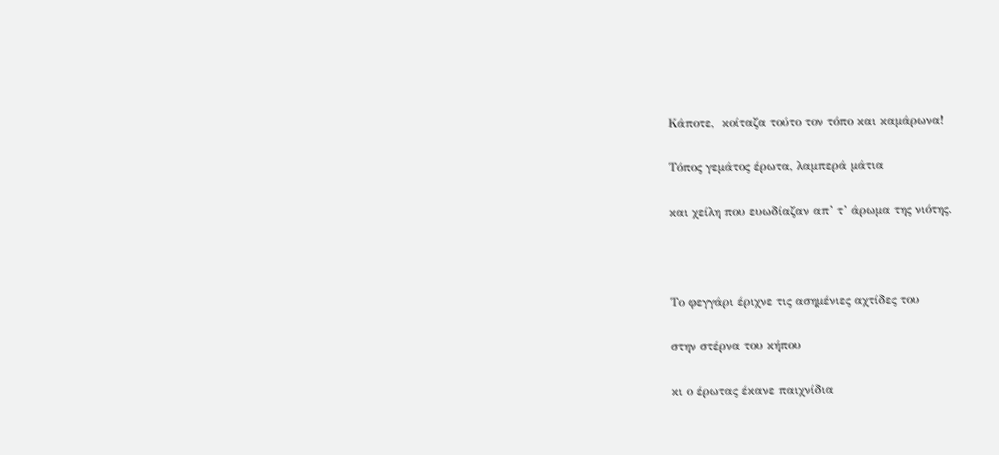Κάποτε,  κοίταζα τούτο τον τόπο και καμάρωνα!

Τόπος γεμάτος έρωτα, λαμπερά μάτια

και χείλη που ευωδίαζαν απ’ τ’ άρωμα της νιότης.



Το φεγγάρι έριχνε τις ασημένιες αχτίδες του

στην στέρνα του κήπου

κι ο έρωτας έκανε παιχνίδια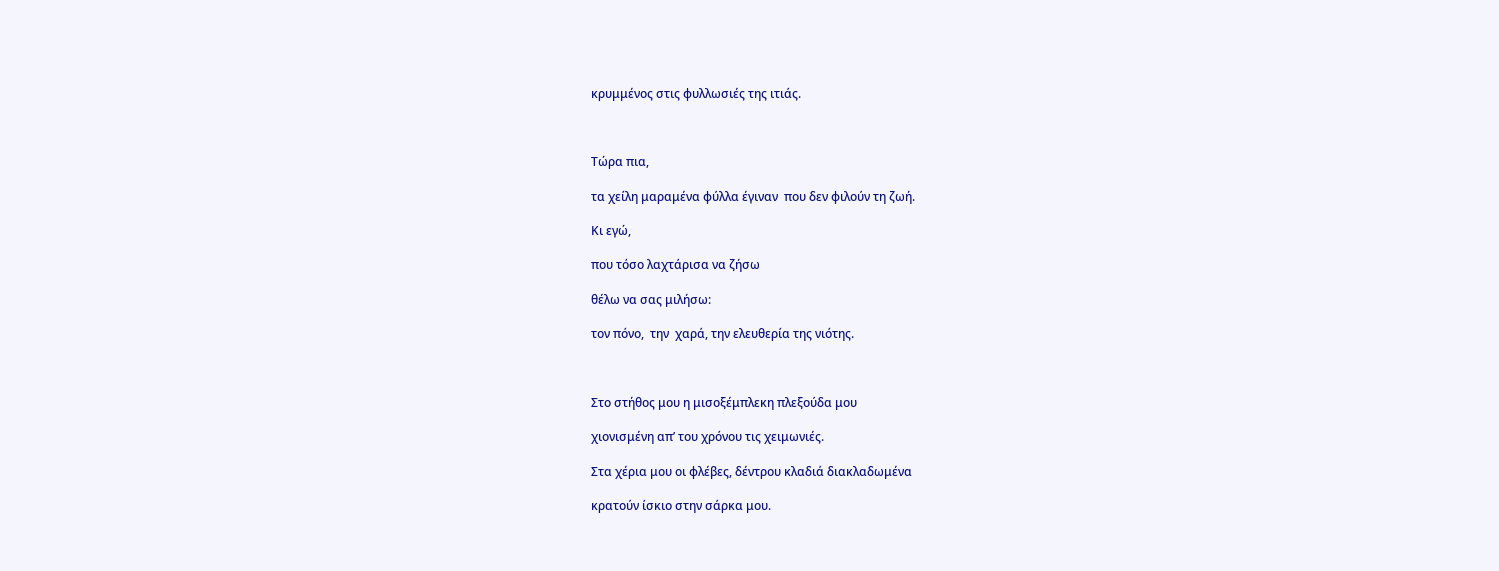κρυμμένος στις φυλλωσιές της ιτιάς.



Τώρα πια,

τα χείλη μαραμένα φύλλα έγιναν  που δεν φιλούν τη ζωή.

Κι εγώ,

που τόσο λαχτάρισα να ζήσω

θέλω να σας μιλήσω:

τον πόνο,  την  χαρά, την ελευθερία της νιότης.



Στο στήθος μου η μισοξέμπλεκη πλεξούδα μου

χιονισμένη απ’ του χρόνου τις χειμωνιές.

Στα χέρια μου οι φλέβες, δέντρου κλαδιά διακλαδωμένα

κρατούν ίσκιο στην σάρκα μου.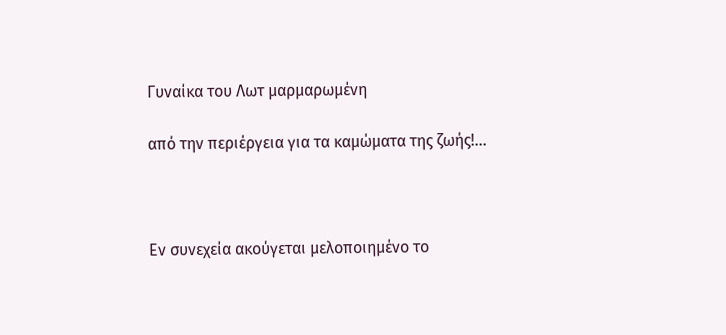Γυναίκα του Λωτ μαρμαρωμένη

από την περιέργεια για τα καμώματα της ζωής!...



Εν συνεχεία ακούγεται μελοποιημένο το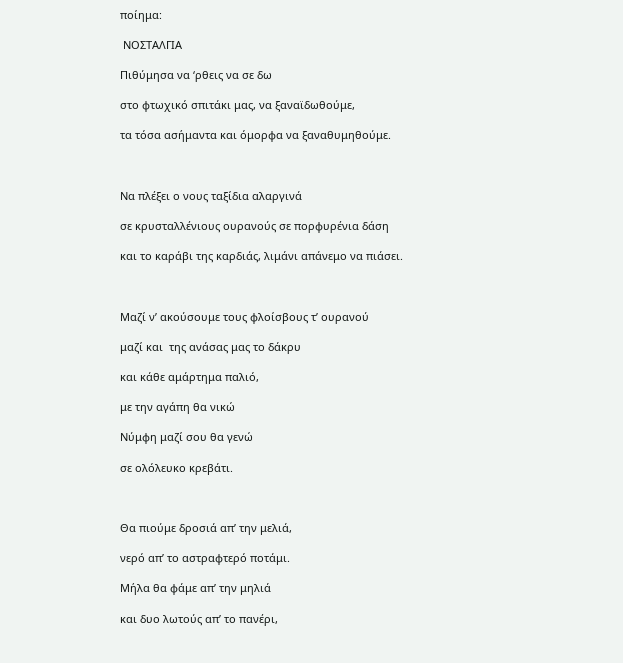ποίημα:

 ΝΟΣΤΑΛΓΙΑ

Πιθύμησα να ‘ρθεις να σε δω

στο φτωχικό σπιτάκι μας, να ξαναϊδωθούμε,

τα τόσα ασήμαντα και όμορφα να ξαναθυμηθούμε.



Να πλέξει ο νους ταξίδια αλαργινά

σε κρυσταλλένιους ουρανούς σε πορφυρένια δάση

και το καράβι της καρδιάς, λιμάνι απάνεμο να πιάσει.



Μαζί ν’ ακούσουμε τους φλοίσβους τ’ ουρανού

μαζί και  της ανάσας μας το δάκρυ

και κάθε αμάρτημα παλιό,

με την αγάπη θα νικώ

Νύμφη μαζί σου θα γενώ

σε ολόλευκο κρεβάτι.



Θα πιούμε δροσιά απ’ την μελιά,

νερό απ’ το αστραφτερό ποτάμι.

Μήλα θα φάμε απ’ την μηλιά

και δυο λωτούς απ’ το πανέρι,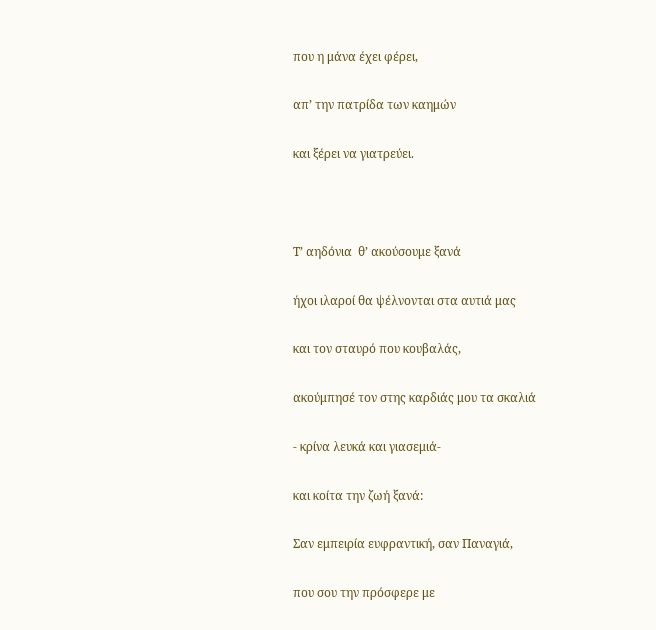που η μάνα έχει φέρει,

απ’ την πατρίδα των καημών

και ξέρει να γιατρεύει.



Τ’ αηδόνια  θ’ ακούσουμε ξανά

ήχοι ιλαροί θα ψέλνονται στα αυτιά μας

και τον σταυρό που κουβαλάς,

ακούμπησέ τον στης καρδιάς μου τα σκαλιά

- κρίνα λευκά και γιασεμιά-

και κοίτα την ζωή ξανά:

Σαν εμπειρία ευφραντική, σαν Παναγιά,

που σου την πρόσφερε με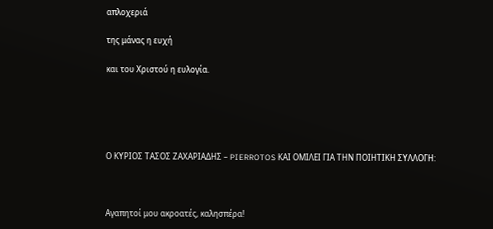απλοχεριά

της μάνας η ευχή

και του Χριστού η ευλογία.





Ο ΚΥΡΙΟΣ ΤΑΣΟΣ ΖΑΧΑΡΙΑΔΗΣ – PIERROTOS ΚΑΙ ΟΜΙΛΕΙ ΓΙΑ ΤΗΝ ΠΟΙΗΤΙΚΗ ΣΥΛΛΟΓΗ:



Αγαπητοί μου ακροατές, καλησπέρα!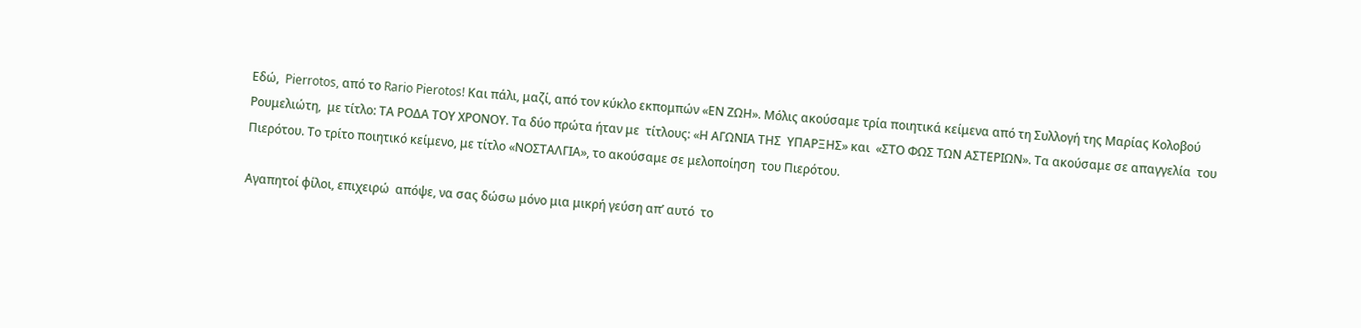Εδώ,  Pierrotos, από το Rario Pierotos! Και πάλι, μαζί, από τον κύκλο εκπομπών «ΕΝ ΖΩΗ». Μόλις ακούσαμε τρία ποιητικά κείμενα από τη Συλλογή της Μαρίας Κολοβού Ρουμελιώτη,  με τίτλο: ΤΑ ΡΟΔΑ ΤΟΥ ΧΡΟΝΟΥ. Τα δύο πρώτα ήταν με  τίτλους: «Η ΑΓΩΝΙΑ ΤΗΣ  ΥΠΑΡΞΗΣ» και  «ΣΤΟ ΦΩΣ ΤΩΝ ΑΣΤΕΡΙΩΝ». Τα ακούσαμε σε απαγγελία  του Πιερότου. Το τρίτο ποιητικό κείμενο, με τίτλο «ΝΟΣΤΑΛΓΙΑ», το ακούσαμε σε μελοποίηση  του Πιερότου.

Αγαπητοί φίλοι, επιχειρώ  απόψε, να σας δώσω μόνο μια μικρή γεύση απ’ αυτό  το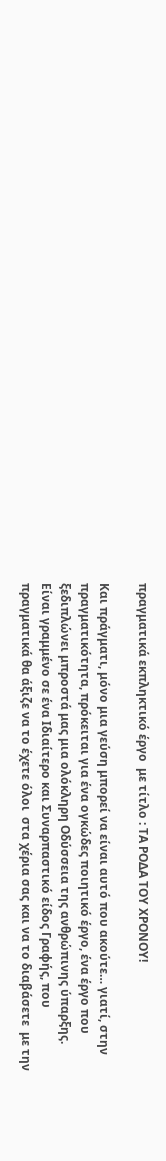πραγματικά εκπληκτικό έργο  με τίτλο : ΤΑ ΡΟΔΑ ΤΟΥ ΧΡΟΝΟΥ!

Και πράγματι, μόνο μια γεύση μπορεί να είναι αυτό που ακούτε… γιατί, στην πραγματικότητα, πρόκειται για ένα ογκώδες ποιητικό έργο, ένα έργο που ξεδιπλώνει μπροστά μας μια ολόκληρη Οδύσσεια της ανθρώπινης ύπαρξης. Είναι γραμμένο σε ένα Ιδιαίτερο και Συναρπαστικό είδος Γραφής, που πραγματικά θα άξιζε να το έχετε όλοι  στα χέρια σας και να το διαβάσετε  με την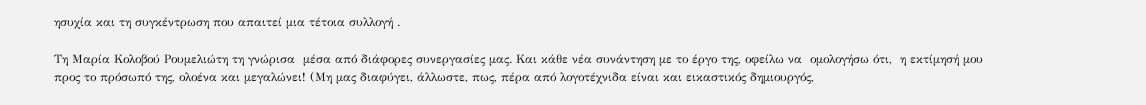ησυχία και τη συγκέντρωση που απαιτεί μια τέτοια συλλογή .

Τη Μαρία Κολοβού Ρουμελιώτη τη γνώρισα  μέσα από διάφορες συνεργασίες μας. Και κάθε νέα συνάντηση με το έργο της, οφείλω να  ομολογήσω ότι,  η εκτίμησή μου προς το πρόσωπό της, ολοένα και μεγαλώνει! (Μη μας διαφύγει, άλλωστε, πως, πέρα από λογοτέχνιδα είναι και εικαστικός δημιουργός,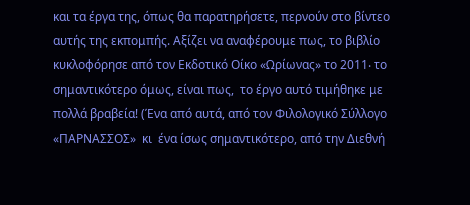και τα έργα της, όπως θα παρατηρήσετε, περνούν στο βίντεο αυτής της εκπομπής. Αξίζει να αναφέρουμε πως, το βιβλίο κυκλοφόρησε από τον Εκδοτικό Οίκο «Ωρίωνας» το 2011‧ το σημαντικότερο όμως, είναι πως,  το έργο αυτό τιμήθηκε με πολλά βραβεία! (Ένα από αυτά, από τον Φιλολογικό Σύλλογο «ΠΑΡΝΑΣΣΟΣ»  κι  ένα ίσως σημαντικότερο, από την Διεθνή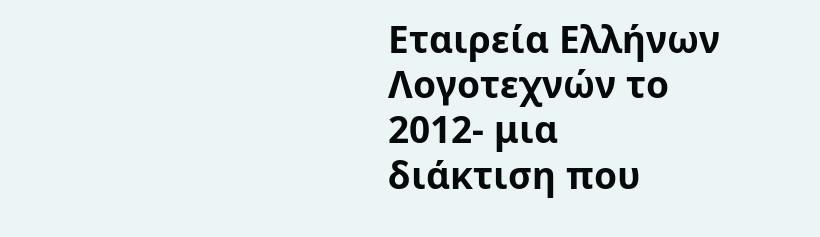Εταιρεία Ελλήνων Λογοτεχνών το 2012- μια διάκτιση που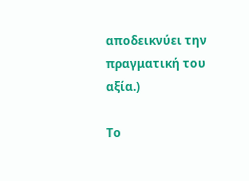αποδεικνύει την πραγματική του αξία.)

Το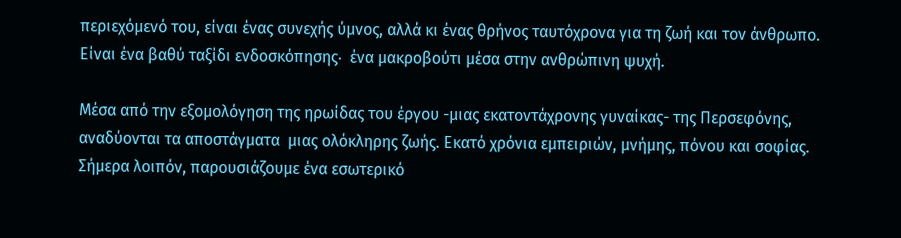περιεχόμενό του, είναι ένας συνεχής ύμνος, αλλά κι ένας θρήνος ταυτόχρονα για τη ζωή και τον άνθρωπο. Είναι ένα βαθύ ταξίδι ενδοσκόπησης‧  ένα μακροβούτι μέσα στην ανθρώπινη ψυχή.

Μέσα από την εξομολόγηση της ηρωίδας του έργου -μιας εκατοντάχρονης γυναίκας- της Περσεφόνης, αναδύονται τα αποστάγματα  μιας ολόκληρης ζωής. Εκατό χρόνια εμπειριών, μνήμης, πόνου και σοφίας.  Σήμερα λοιπόν, παρουσιάζουμε ένα εσωτερικό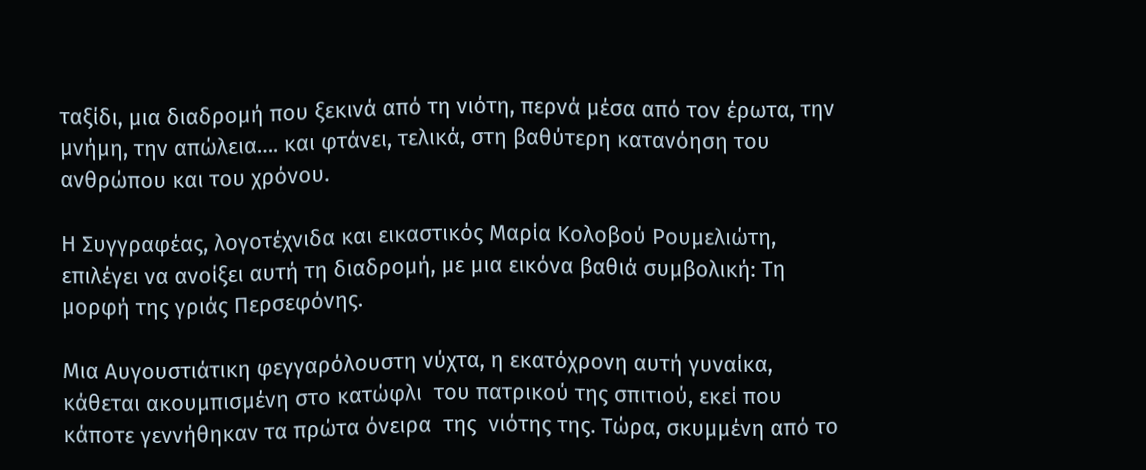ταξίδι, μια διαδρομή που ξεκινά από τη νιότη, περνά μέσα από τον έρωτα, την μνήμη, την απώλεια…. και φτάνει, τελικά, στη βαθύτερη κατανόηση του ανθρώπου και του χρόνου.

Η Συγγραφέας, λογοτέχνιδα και εικαστικός Μαρία Κολοβού Ρουμελιώτη, επιλέγει να ανοίξει αυτή τη διαδρομή, με μια εικόνα βαθιά συμβολική: Τη μορφή της γριάς Περσεφόνης.

Μια Αυγουστιάτικη φεγγαρόλουστη νύχτα, η εκατόχρονη αυτή γυναίκα,  κάθεται ακουμπισμένη στο κατώφλι  του πατρικού της σπιτιού, εκεί που κάποτε γεννήθηκαν τα πρώτα όνειρα  της  νιότης της. Τώρα, σκυμμένη από το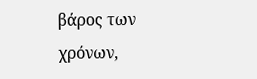βάρος των χρόνων,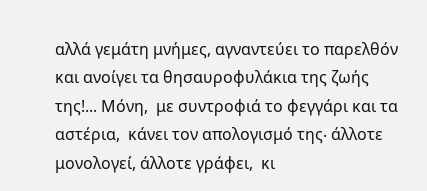αλλά γεμάτη μνήμες, αγναντεύει το παρελθόν  και ανοίγει τα θησαυροφυλάκια της ζωής της!... Μόνη,  με συντροφιά το φεγγάρι και τα αστέρια,  κάνει τον απολογισμό της‧ άλλοτε μονολογεί, άλλοτε γράφει,  κι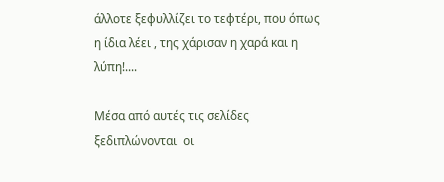άλλοτε ξεφυλλίζει το τεφτέρι, που όπως η ίδια λέει , της χάρισαν η χαρά και η λύπη!....

Μέσα από αυτές τις σελίδες  ξεδιπλώνονται  οι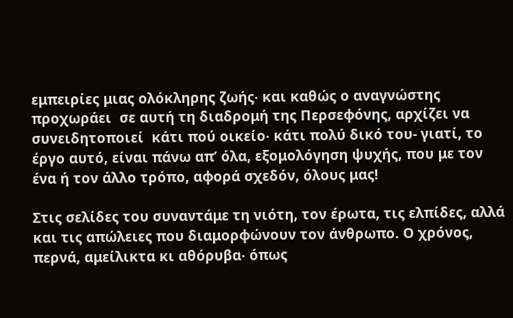εμπειρίες μιας ολόκληρης ζωής‧ και καθώς ο αναγνώστης προχωράει  σε αυτή τη διαδρομή της Περσεφόνης, αρχίζει να συνειδητοποιεί  κάτι πού οικείο‧ κάτι πολύ δικό του- γιατί, το έργο αυτό, είναι πάνω απ’ όλα, εξομολόγηση ψυχής, που με τον ένα ή τον άλλο τρόπο, αφορά σχεδόν, όλους μας!

Στις σελίδες του συναντάμε τη νιότη, τον έρωτα, τις ελπίδες, αλλά και τις απώλειες που διαμορφώνουν τον άνθρωπο. Ο χρόνος, περνά, αμείλικτα κι αθόρυβα‧ όπως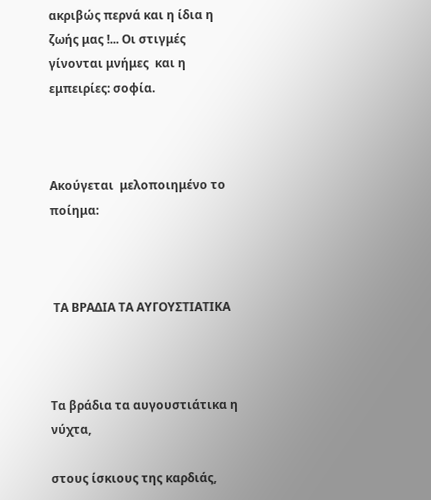ακριβώς περνά και η ίδια η ζωής μας !... Οι στιγμές γίνονται μνήμες  και η εμπειρίες: σοφία.



Ακούγεται  μελοποιημένο το ποίημα:



 ΤΑ ΒΡΑΔΙΑ ΤΑ ΑΥΓΟΥΣΤΙΑΤΙΚΑ



Τα βράδια τα αυγουστιάτικα η νύχτα,

στους ίσκιους της καρδιάς,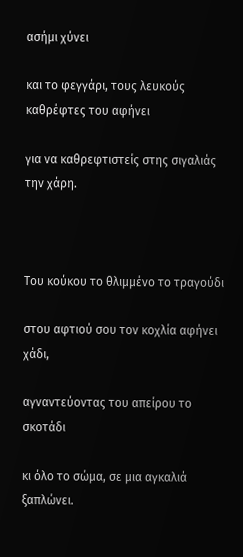ασήμι χύνει

και το φεγγάρι, τους λευκούς καθρέφτες του αφήνει

για να καθρεφτιστείς στης σιγαλιάς την χάρη.



Του κούκου το θλιμμένο το τραγούδι

στου αφτιού σου τον κοχλία αφήνει  χάδι,

αγναντεύοντας του απείρου το σκοτάδι

κι όλο το σώμα, σε μια αγκαλιά ξαπλώνει.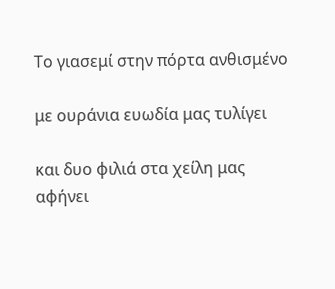Το γιασεμί στην πόρτα ανθισμένο

με ουράνια ευωδία μας τυλίγει

και δυο φιλιά στα χείλη μας αφήνει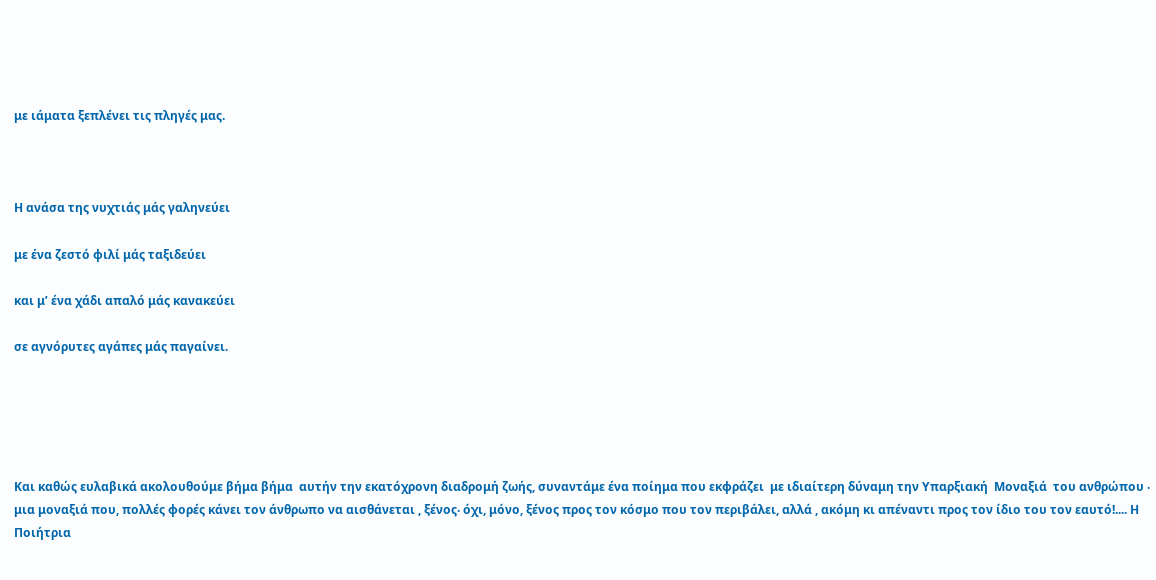με ιάματα ξεπλένει τις πληγές μας.



Η ανάσα της νυχτιάς μάς γαληνεύει

με ένα ζεστό φιλί μάς ταξιδεύει

και μ’ ένα χάδι απαλό μάς κανακεύει

σε αγνόρυτες αγάπες μάς παγαίνει.





Και καθώς ευλαβικά ακολουθούμε βήμα βήμα  αυτήν την εκατόχρονη διαδρομή ζωής, συναντάμε ένα ποίημα που εκφράζει  με ιδιαίτερη δύναμη την Υπαρξιακή  Μοναξιά  του ανθρώπου ‧ μια μοναξιά που, πολλές φορές κάνει τον άνθρωπο να αισθάνεται , ξένος‧ όχι, μόνο, ξένος προς τον κόσμο που τον περιβάλει, αλλά , ακόμη κι απέναντι προς τον ίδιο του τον εαυτό!.... Η Ποιήτρια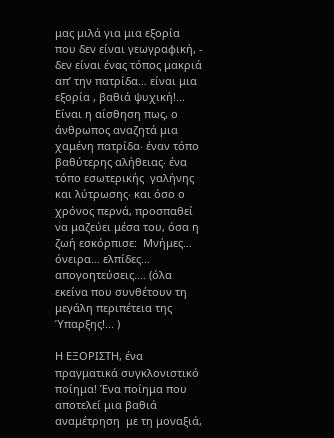μας μιλά για μια εξορία που δεν είναι γεωγραφική, - δεν είναι ένας τόπος μακριά απ’ την πατρίδα… είναι μια εξορία , βαθιά ψυχική!... Είναι η αίσθηση πως, ο άνθρωπος αναζητά μια χαμένη πατρίδα‧ έναν τόπο βαθύτερης αλήθειας‧ ένα τόπο εσωτερικής  γαλήνης και λύτρωσης‧ και όσο ο χρόνος περνά, προσπαθεί να μαζεύει μέσα του, όσα η ζωή εσκόρπισε:  Μνήμες… όνειρα… ελπίδες… απογοητεύσεις…. (όλα εκείνα που συνθέτουν τη μεγάλη περιπέτεια της Ύπαρξης!... )

Η ΕΞΟΡΙΣΤΗ, ένα πραγματικά συγκλονιστικό ποίημα! Ένα ποίημα που αποτελεί μια βαθιά αναμέτρηση  με τη μοναξιά,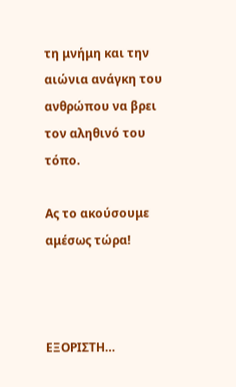τη μνήμη και την αιώνια ανάγκη του ανθρώπου να βρει τον αληθινό του τόπο.

Ας το ακούσουμε αμέσως τώρα!



ΕΞΟΡΙΣΤΗ…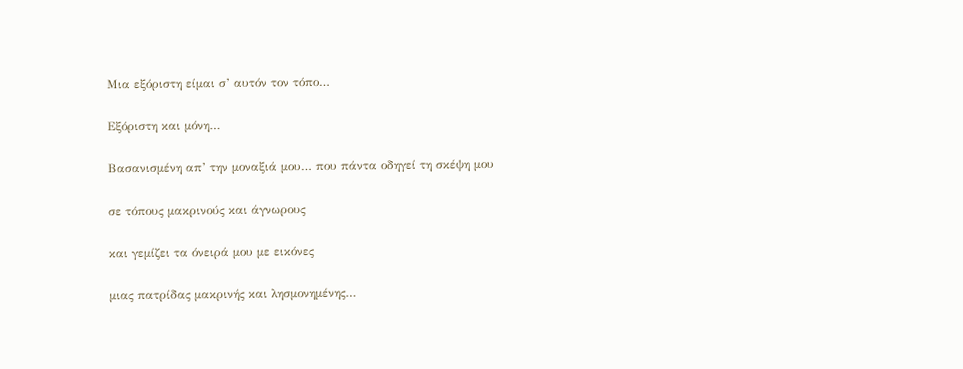Μια εξόριστη είμαι σ’ αυτόν τον τόπο…

Εξόριστη και μόνη…

Βασανισμένη απ’ την μοναξιά μου… που πάντα οδηγεί τη σκέψη μου

σε τόπους μακρινούς και άγνωρους

και γεμίζει τα όνειρά μου με εικόνες

μιας πατρίδας μακρινής και λησμονημένης…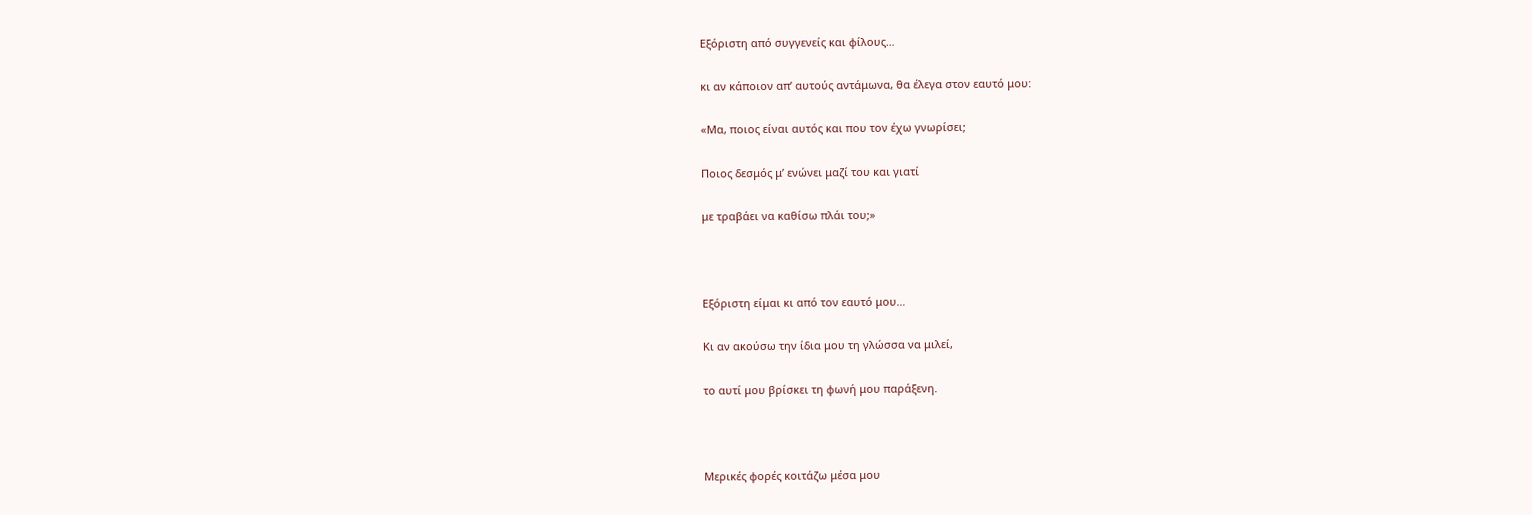Εξόριστη από συγγενείς και φίλους…

κι αν κάποιον απ’ αυτούς αντάμωνα, θα έλεγα στον εαυτό μου:

«Μα, ποιος είναι αυτός και που τον έχω γνωρίσει;

Ποιος δεσμός μ’ ενώνει μαζί του και γιατί

με τραβάει να καθίσω πλάι του;»



Εξόριστη είμαι κι από τον εαυτό μου…

Κι αν ακούσω την ίδια μου τη γλώσσα να μιλεί,

το αυτί μου βρίσκει τη φωνή μου παράξενη.



Μερικές φορές κοιτάζω μέσα μου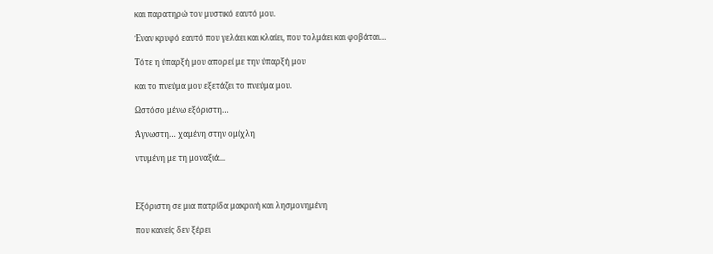και παρατηρώ τον μυστικό εαυτό μου.

Έναν κρυφό εαυτό που γελάει και κλαίει, που τολμάει και φοβάται…

Τότε η ύπαρξή μου απορεί με την ύπαρξή μου

και το πνεύμα μου εξετάζει το πνεύμα μου.

Ωστόσο μένω εξόριστη…

Άγνωστη… χαμένη στην ομίχλη

ντυμένη με τη μοναξιά...



Εξόριστη σε μια πατρίδα μακρινή και λησμονημένη

που κανείς δεν ξέρει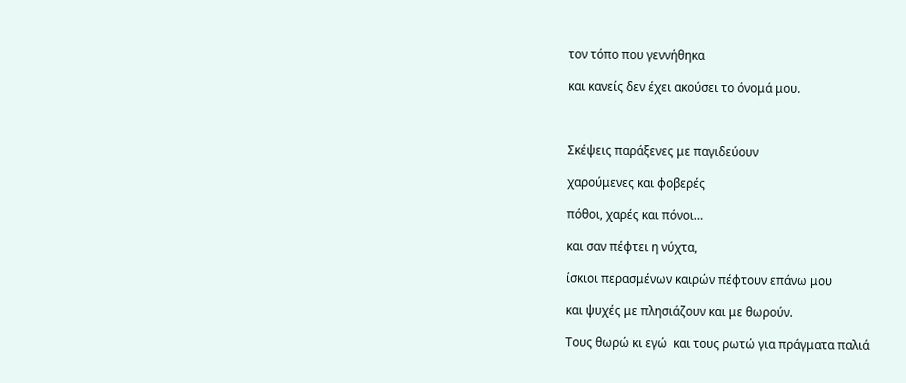τον τόπο που γεννήθηκα

και κανείς δεν έχει ακούσει το όνομά μου.



Σκέψεις παράξενες με παγιδεύουν

χαρούμενες και φοβερές

πόθοι, χαρές και πόνοι…

και σαν πέφτει η νύχτα,

ίσκιοι περασμένων καιρών πέφτουν επάνω μου

και ψυχές με πλησιάζουν και με θωρούν.

Τους θωρώ κι εγώ  και τους ρωτώ για πράγματα παλιά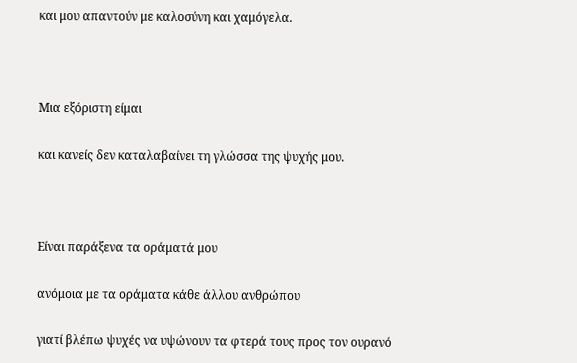και μου απαντούν με καλοσύνη και χαμόγελα.



Μια εξόριστη είμαι

και κανείς δεν καταλαβαίνει τη γλώσσα της ψυχής μου.



Είναι παράξενα τα οράματά μου

ανόμοια με τα οράματα κάθε άλλου ανθρώπου

γιατί βλέπω ψυχές να υψώνουν τα φτερά τους προς τον ουρανό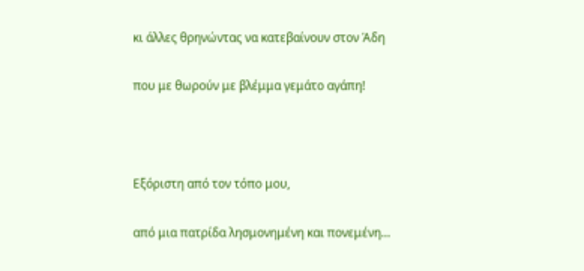κι άλλες θρηνώντας να κατεβαίνουν στον Άδη

που με θωρούν με βλέμμα γεμάτο αγάπη!



Εξόριστη από τον τόπο μου,

από μια πατρίδα λησμονημένη και πονεμένη…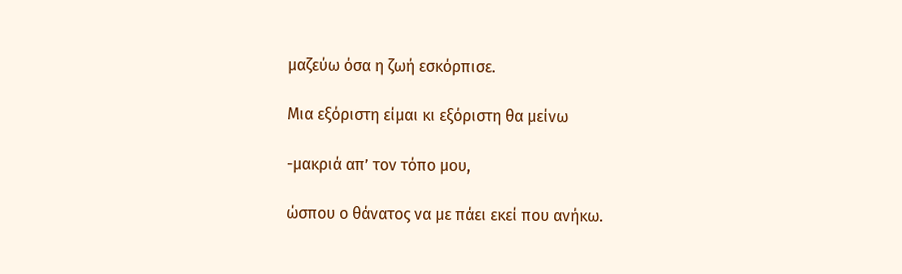μαζεύω όσα η ζωή εσκόρπισε.

Μια εξόριστη είμαι κι εξόριστη θα μείνω

-μακριά απ’ τον τόπο μου,

ώσπου ο θάνατος να με πάει εκεί που ανήκω.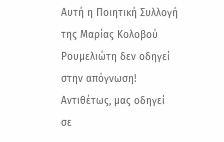Αυτή η Ποιητική Συλλογή της Μαρίας Κολοβού Ρουμελιώτη δεν οδηγεί στην απόγνωση! Αντιθέτως, μας οδηγεί σε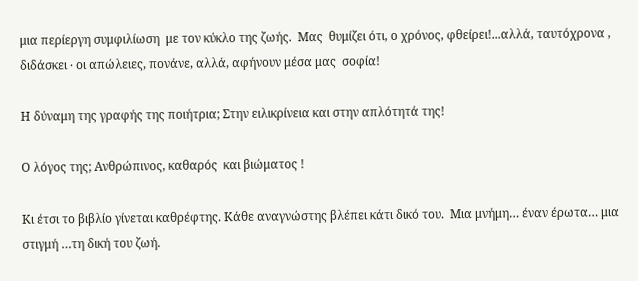μια περίεργη συμφιλίωση  με τον κύκλο της ζωής.  Μας  θυμίζει ότι, ο χρόνος, φθείρει!...αλλά, ταυτόχρονα , διδάσκει ‧ οι απώλειες, πονάνε, αλλά, αφήνουν μέσα μας  σοφία!

Η δύναμη της γραφής της ποιήτρια; Στην ειλικρίνεια και στην απλότητά της!

Ο λόγος της; Ανθρώπινος, καθαρός  και βιώματος !

Κι έτσι το βιβλίο γίνεται καθρέφτης. Κάθε αναγνώστης βλέπει κάτι δικό του.  Μια μνήμη… έναν έρωτα… μια στιγμή …τη δική του ζωή.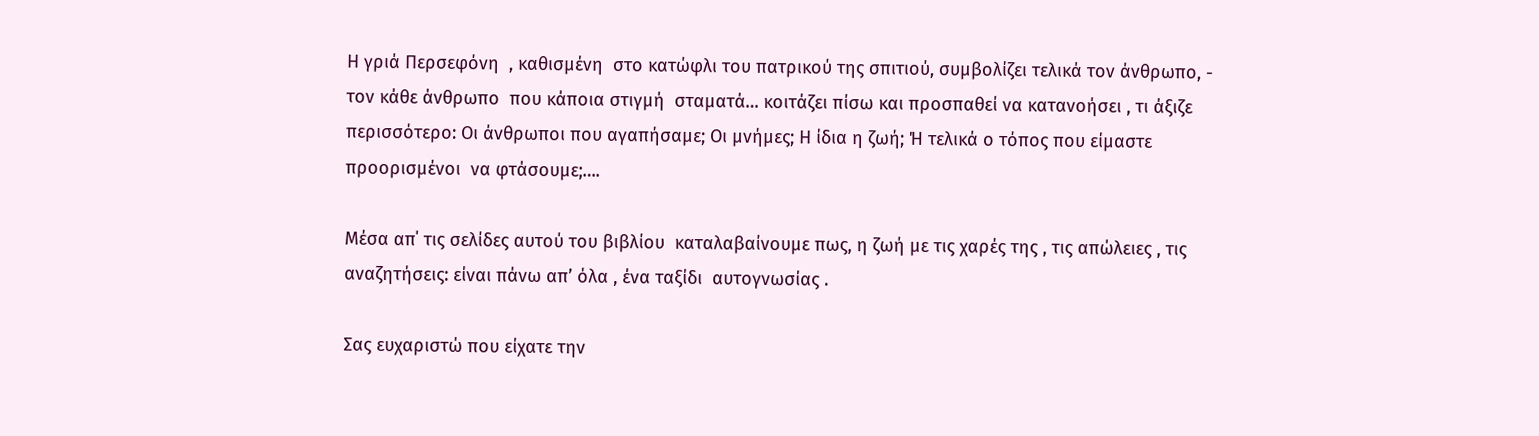Η γριά Περσεφόνη  , καθισμένη  στο κατώφλι του πατρικού της σπιτιού, συμβολίζει τελικά τον άνθρωπο, - τον κάθε άνθρωπο  που κάποια στιγμή  σταματά… κοιτάζει πίσω και προσπαθεί να κατανοήσει , τι άξιζε περισσότερο: Οι άνθρωποι που αγαπήσαμε; Οι μνήμες; Η ίδια η ζωή; Ή τελικά ο τόπος που είμαστε  προορισμένοι  να φτάσουμε;….

Μέσα απ΄ τις σελίδες αυτού του βιβλίου  καταλαβαίνουμε πως, η ζωή με τις χαρές της , τις απώλειες , τις αναζητήσεις: είναι πάνω απ’ όλα , ένα ταξίδι  αυτογνωσίας .

Σας ευχαριστώ που είχατε την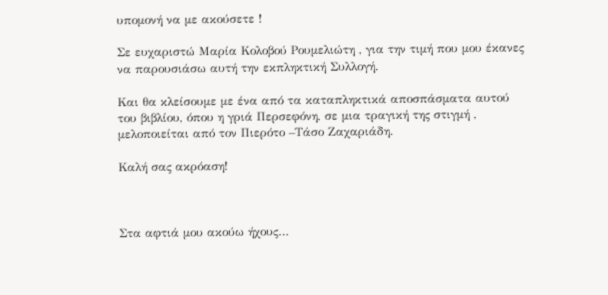υπομονή να με ακούσετε !

Σε ευχαριστώ Μαρία Κολοβού Ρουμελιώτη , για την τιμή που μου έκανες  να παρουσιάσω αυτή την εκπληκτική Συλλογή.

Και θα κλείσουμε με ένα από τα καταπληκτικά αποσπάσματα αυτού του βιβλίου, όπου η γριά Περσεφόνη, σε μια τραγική της στιγμή , μελοποιείται από τον Πιερότο –Τάσο Ζαχαριάδη.

Καλή σας ακρόαση!



Στα αφτιά μου ακούω ήχους…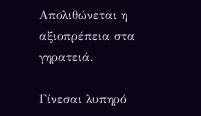Απολιθώνεται η αξιοπρέπεια στα γηρατειά.

Γίνεσαι λυπηρό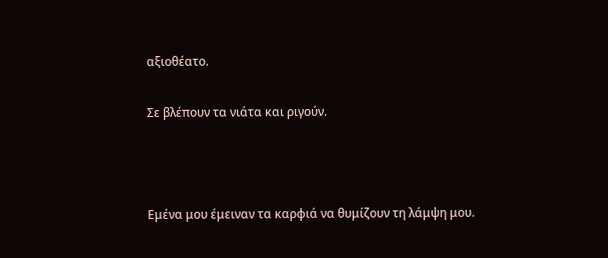αξιοθέατο.

Σε βλέπουν τα νιάτα και ριγούν.



Εμένα μου έμειναν τα καρφιά να θυμίζουν τη λάμψη μου.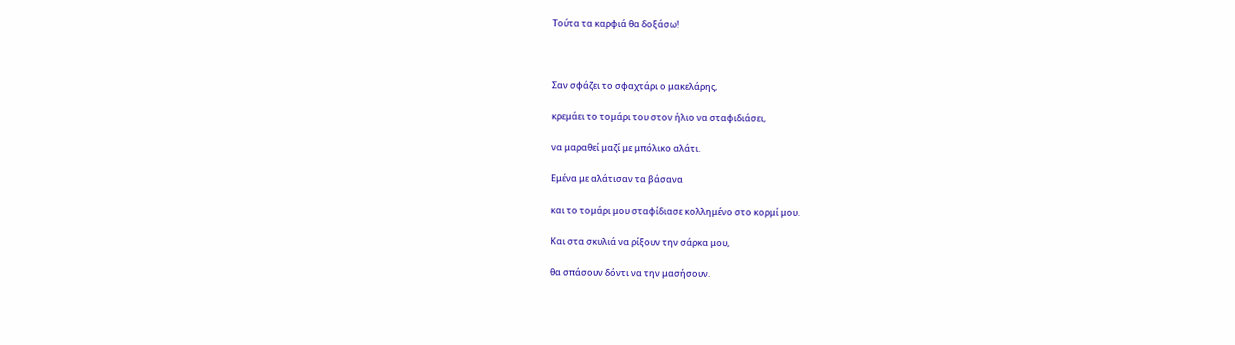Τούτα τα καρφιά θα δοξάσω!



Σαν σφάζει το σφαχτάρι ο μακελάρης,

κρεμάει το τομάρι του στον ήλιο να σταφιδιάσει,

να μαραθεί μαζί με μπόλικο αλάτι.

Εμένα με αλάτισαν τα βάσανα

και το τομάρι μου σταφίδιασε κολλημένο στο κορμί μου.

Και στα σκυλιά να ρίξουν την σάρκα μου,

θα σπάσουν δόντι να την μασήσουν.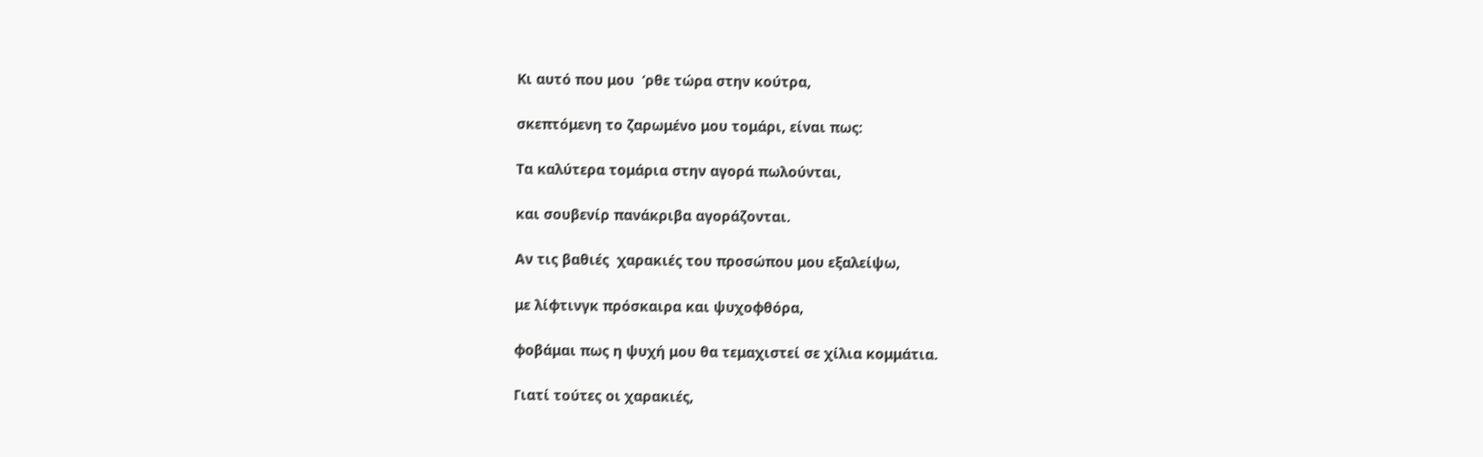Κι αυτό που μου  ‘ρθε τώρα στην κούτρα,

σκεπτόμενη το ζαρωμένο μου τομάρι, είναι πως:

Τα καλύτερα τομάρια στην αγορά πωλούνται,

και σουβενίρ πανάκριβα αγοράζονται.

Αν τις βαθιές  χαρακιές του προσώπου μου εξαλείψω,

με λίφτινγκ πρόσκαιρα και ψυχοφθόρα,

φοβάμαι πως η ψυχή μου θα τεμαχιστεί σε χίλια κομμάτια.

Γιατί τούτες οι χαρακιές,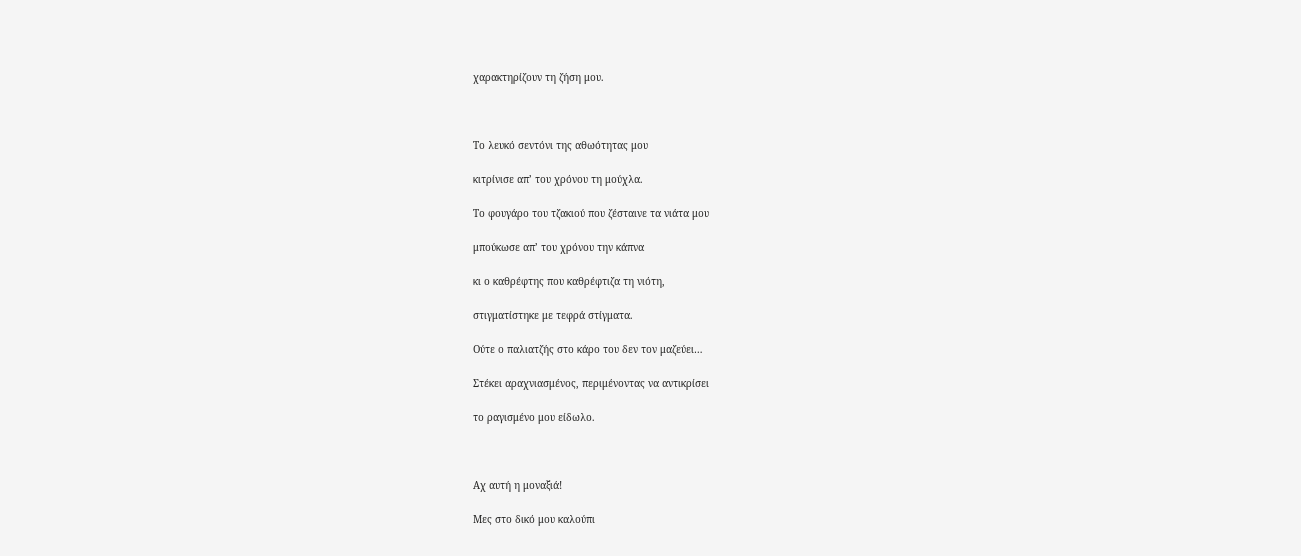χαρακτηρίζουν τη ζήση μου.



Το λευκό σεντόνι της αθωότητας μου

κιτρίνισε απ’ του χρόνου τη μούχλα.

Το φουγάρο του τζακιού που ζέσταινε τα νιάτα μου

μπούκωσε απ’ του χρόνου την κάπνα

κι ο καθρέφτης που καθρέφτιζα τη νιότη,

στιγματίστηκε με τεφρά στίγματα.

Ούτε ο παλιατζής στο κάρο του δεν τον μαζεύει…

Στέκει αραχνιασμένος, περιμένοντας να αντικρίσει

το ραγισμένο μου είδωλο.



Αχ αυτή η μοναξιά!

Μες στο δικό μου καλούπι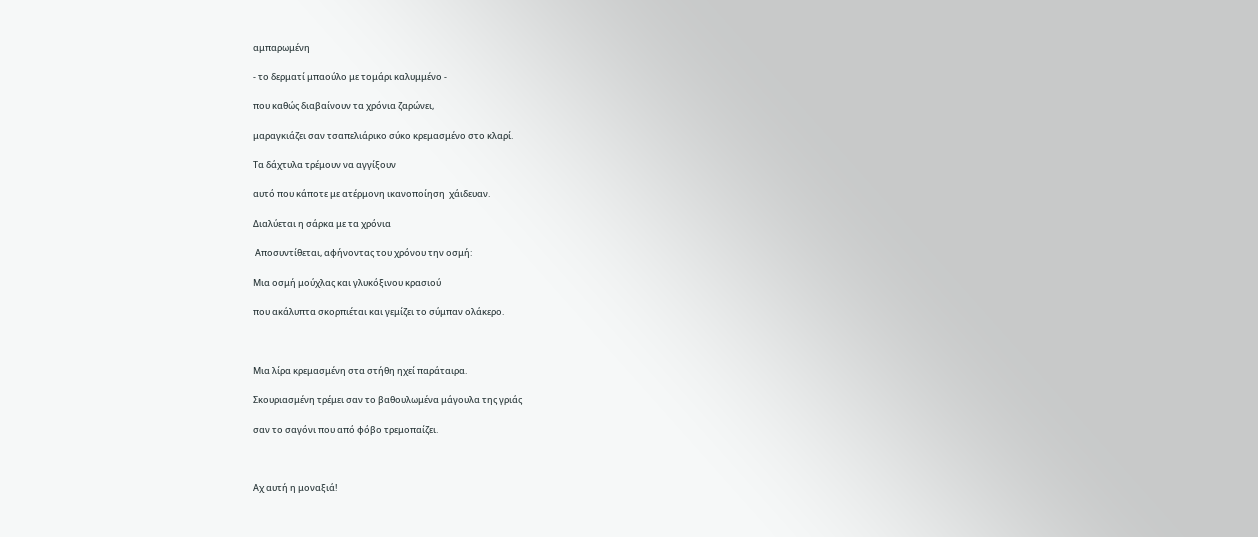αμπαρωμένη

- το δερματί μπαούλο με τομάρι καλυμμένο -

που καθώς διαβαίνουν τα χρόνια ζαρώνει,

μαραγκιάζει σαν τσαπελιάρικο σύκο κρεμασμένο στο κλαρί.

Τα δάχτυλα τρέμουν να αγγίξουν

αυτό που κάποτε με ατέρμονη ικανοποίηση  χάιδευαν.

Διαλύεται η σάρκα με τα χρόνια

 Αποσυντίθεται, αφήνοντας του χρόνου την οσμή:

Μια οσμή μούχλας και γλυκόξινου κρασιού

που ακάλυπτα σκορπιέται και γεμίζει το σύμπαν ολάκερο.



Μια λίρα κρεμασμένη στα στήθη ηχεί παράταιρα.

Σκουριασμένη τρέμει σαν το βαθουλωμένα μάγουλα της γριάς

σαν το σαγόνι που από φόβο τρεμοπαίζει.



Αχ αυτή η μοναξιά!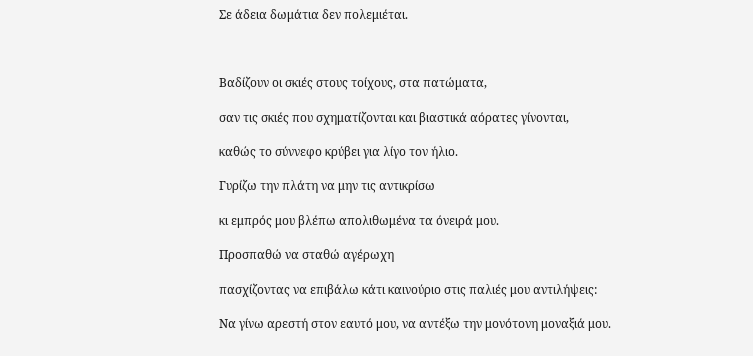Σε άδεια δωμάτια δεν πολεμιέται.



Βαδίζουν οι σκιές στους τοίχους, στα πατώματα,

σαν τις σκιές που σχηματίζονται και βιαστικά αόρατες γίνονται,

καθώς το σύννεφο κρύβει για λίγο τον ήλιο.

Γυρίζω την πλάτη να μην τις αντικρίσω

κι εμπρός μου βλέπω απολιθωμένα τα όνειρά μου.

Προσπαθώ να σταθώ αγέρωχη

πασχίζοντας να επιβάλω κάτι καινούριο στις παλιές μου αντιλήψεις:

Να γίνω αρεστή στον εαυτό μου, να αντέξω την μονότονη μοναξιά μου.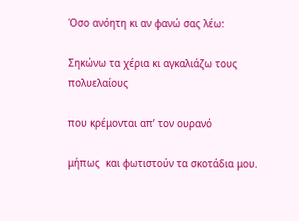Όσο ανόητη κι αν φανώ σας λέω:

Σηκώνω τα χέρια κι αγκαλιάζω τους πολυελαίους

που κρέμονται απ’ τον ουρανό

μήπως  και φωτιστούν τα σκοτάδια μου.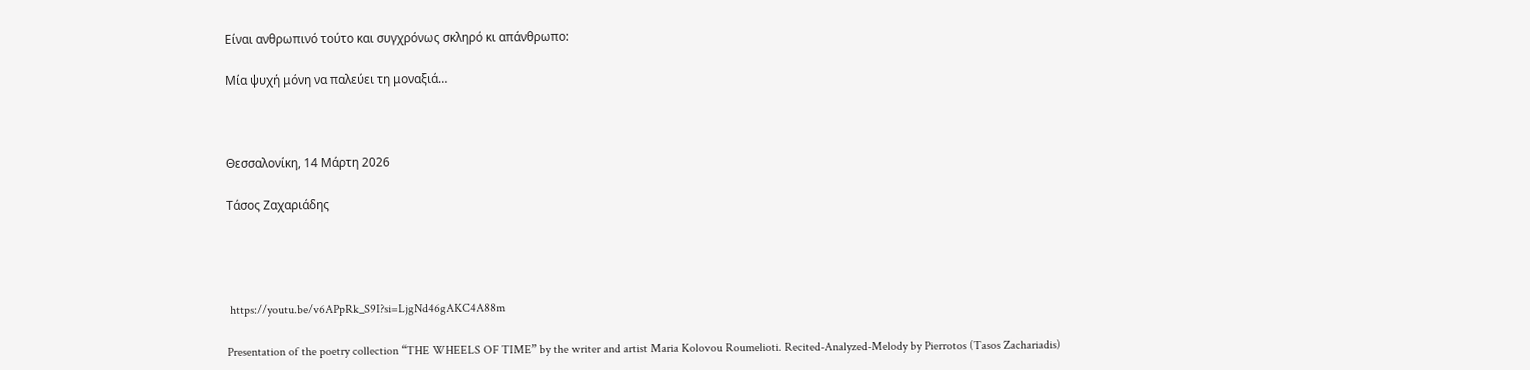Είναι ανθρωπινό τούτο και συγχρόνως σκληρό κι απάνθρωπο:

Μία ψυχή μόνη να παλεύει τη μοναξιά…



Θεσσαλονίκη, 14 Μάρτη 2026

Τάσος Ζαχαριάδης




 https://youtu.be/v6APpRk_S9I?si=LjgNd46gAKC4A88m

Presentation of the poetry collection “THE WHEELS OF TIME” by the writer and artist Maria Kolovou Roumelioti. Recited-Analyzed-Melody by Pierrotos (Tasos Zachariadis)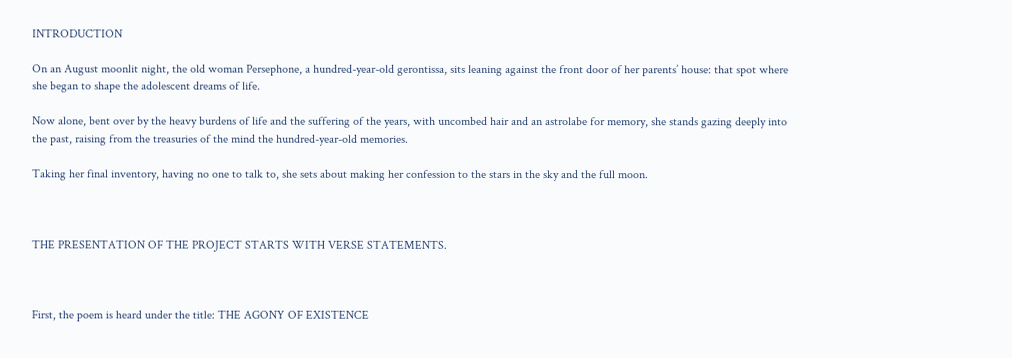INTRODUCTION

On an August moonlit night, the old woman Persephone, a hundred-year-old gerontissa, sits leaning against the front door of her parents’ house: that spot where she began to shape the adolescent dreams of life.

Now alone, bent over by the heavy burdens of life and the suffering of the years, with uncombed hair and an astrolabe for memory, she stands gazing deeply into the past, raising from the treasuries of the mind the hundred-year-old memories.

Taking her final inventory, having no one to talk to, she sets about making her confession to the stars in the sky and the full moon.



THE PRESENTATION OF THE PROJECT STARTS WITH VERSE STATEMENTS.



First, the poem is heard under the title: THE AGONY OF EXISTENCE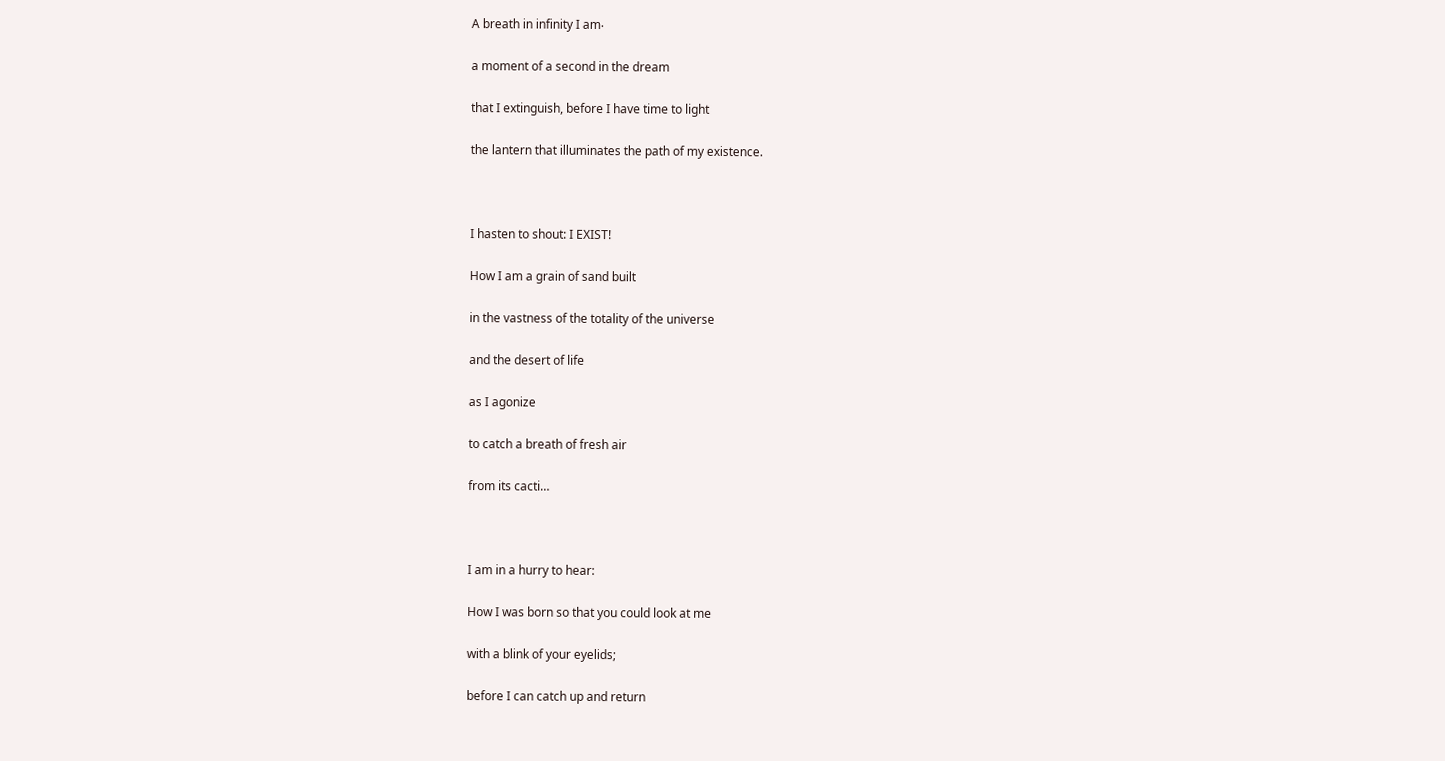A breath in infinity I am‧

a moment of a second in the dream

that I extinguish, before I have time to light

the lantern that illuminates the path of my existence.



I hasten to shout: I EXIST!

How I am a grain of sand built

in the vastness of the totality of the universe

and the desert of life

as I agonize

to catch a breath of fresh air

from its cacti…



I am in a hurry to hear:

How I was born so that you could look at me

with a blink of your eyelids;

before I can catch up and return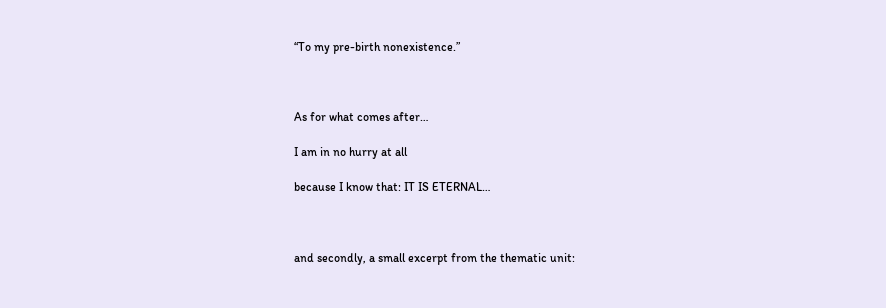“To my pre-birth nonexistence.”



As for what comes after…

I am in no hurry at all

because I know that: IT IS ETERNAL…



and secondly, a small excerpt from the thematic unit: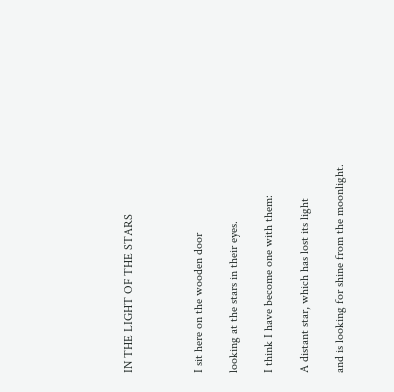IN THE LIGHT OF THE STARS



I sit here on the wooden door

looking at the stars in their eyes.

I think I have become one with them:

A distant star, which has lost its light

and is looking for shine from the moonlight.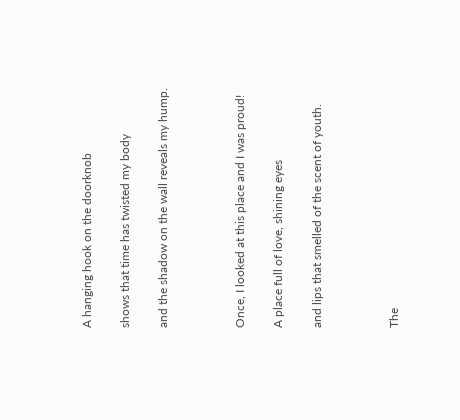A hanging hook on the doorknob

shows that time has twisted my body

and the shadow on the wall reveals my hump.



Once, I looked at this place and I was proud!

A place full of love, shining eyes

and lips that smelled of the scent of youth.



The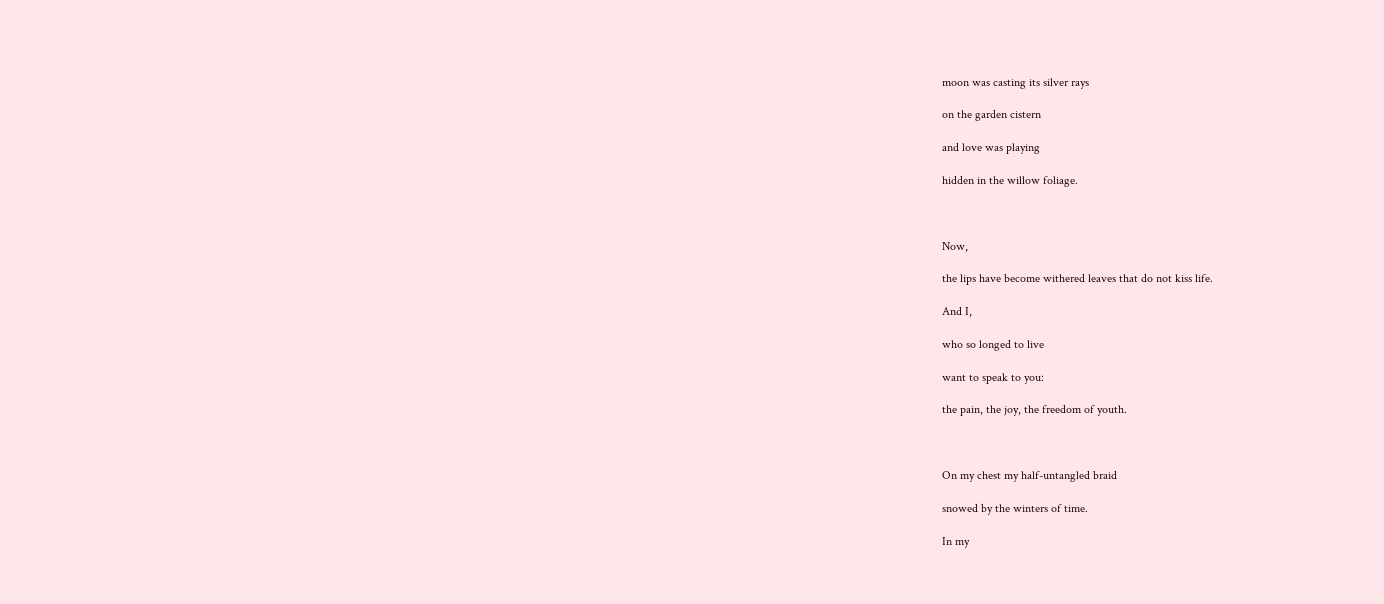moon was casting its silver rays

on the garden cistern

and love was playing

hidden in the willow foliage.



Now,

the lips have become withered leaves that do not kiss life.

And I,

who so longed to live

want to speak to you:

the pain, the joy, the freedom of youth.



On my chest my half-untangled braid

snowed by the winters of time.

In my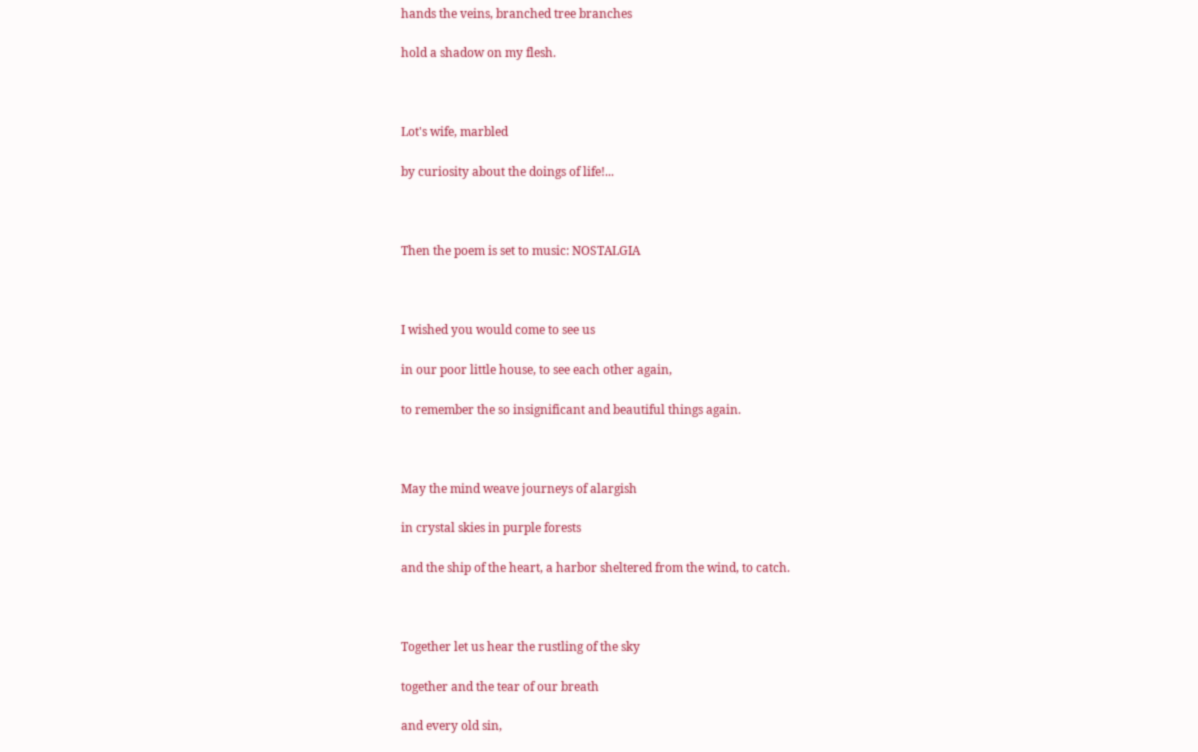hands the veins, branched tree branches

hold a shadow on my flesh.



Lot's wife, marbled

by curiosity about the doings of life!...



Then the poem is set to music: NOSTALGIA



I wished you would come to see us

in our poor little house, to see each other again,

to remember the so insignificant and beautiful things again.



May the mind weave journeys of alargish

in crystal skies in purple forests

and the ship of the heart, a harbor sheltered from the wind, to catch.



Together let us hear the rustling of the sky

together and the tear of our breath

and every old sin,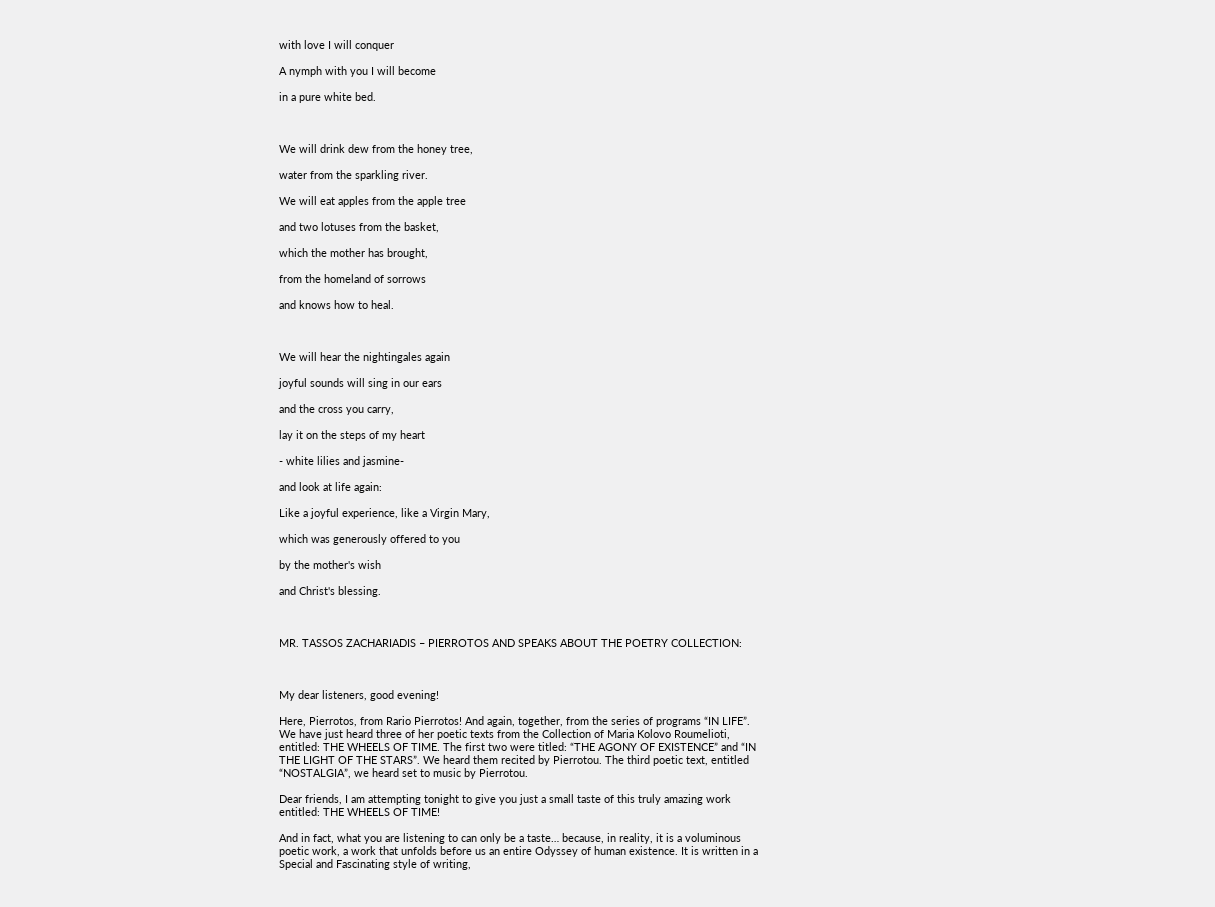with love I will conquer

A nymph with you I will become

in a pure white bed.



We will drink dew from the honey tree,

water from the sparkling river.

We will eat apples from the apple tree

and two lotuses from the basket,

which the mother has brought,

from the homeland of sorrows

and knows how to heal.



We will hear the nightingales again

joyful sounds will sing in our ears

and the cross you carry,

lay it on the steps of my heart

- white lilies and jasmine-

and look at life again:

Like a joyful experience, like a Virgin Mary,

which was generously offered to you

by the mother's wish

and Christ's blessing.



MR. TASSOS ZACHARIADIS – PIERROTOS AND SPEAKS ABOUT THE POETRY COLLECTION:



My dear listeners, good evening!

Here, Pierrotos, from Rario Pierrotos! And again, together, from the series of programs “IN LIFE”. We have just heard three of her poetic texts from the Collection of Maria Kolovo Roumelioti, entitled: THE WHEELS OF TIME. The first two were titled: “THE AGONY OF EXISTENCE” and “IN THE LIGHT OF THE STARS”. We heard them recited by Pierrotou. The third poetic text, entitled “NOSTALGIA”, we heard set to music by Pierrotou.

Dear friends, I am attempting tonight to give you just a small taste of this truly amazing work entitled: THE WHEELS OF TIME!

And in fact, what you are listening to can only be a taste… because, in reality, it is a voluminous poetic work, a work that unfolds before us an entire Odyssey of human existence. It is written in a Special and Fascinating style of writing,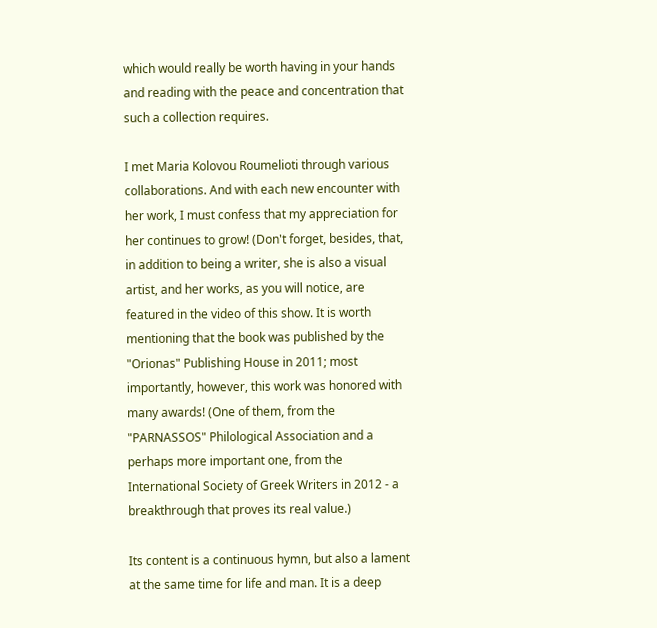which would really be worth having in your hands and reading with the peace and concentration that such a collection requires.

I met Maria Kolovou Roumelioti through various collaborations. And with each new encounter with her work, I must confess that my appreciation for her continues to grow! (Don't forget, besides, that, in addition to being a writer, she is also a visual artist, and her works, as you will notice, are featured in the video of this show. It is worth mentioning that the book was published by the "Orionas" Publishing House in 2011; most importantly, however, this work was honored with many awards! (One of them, from the "PARNASSOS" Philological Association and a perhaps more important one, from the International Society of Greek Writers in 2012 - a breakthrough that proves its real value.)

Its content is a continuous hymn, but also a lament at the same time for life and man. It is a deep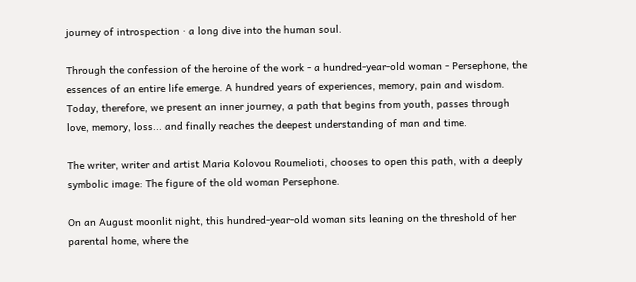journey of introspection ‧ a long dive into the human soul.

Through the confession of the heroine of the work - a hundred-year-old woman - Persephone, the essences of an entire life emerge. A hundred years of experiences, memory, pain and wisdom. Today, therefore, we present an inner journey, a path that begins from youth, passes through love, memory, loss... and finally reaches the deepest understanding of man and time.

The writer, writer and artist Maria Kolovou Roumelioti, chooses to open this path, with a deeply symbolic image: The figure of the old woman Persephone.

On an August moonlit night, this hundred-year-old woman sits leaning on the threshold of her parental home, where the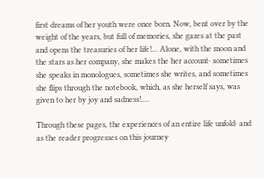first dreams of her youth were once born. Now, bent over by the weight of the years, but full of memories, she gazes at the past and opens the treasuries of her life!... Alone, with the moon and the stars as her company, she makes the her account‧ sometimes she speaks in monologues, sometimes she writes, and sometimes she flips through the notebook, which, as she herself says, was given to her by joy and sadness!....

Through these pages, the experiences of an entire life unfold‧ and as the reader progresses on this journey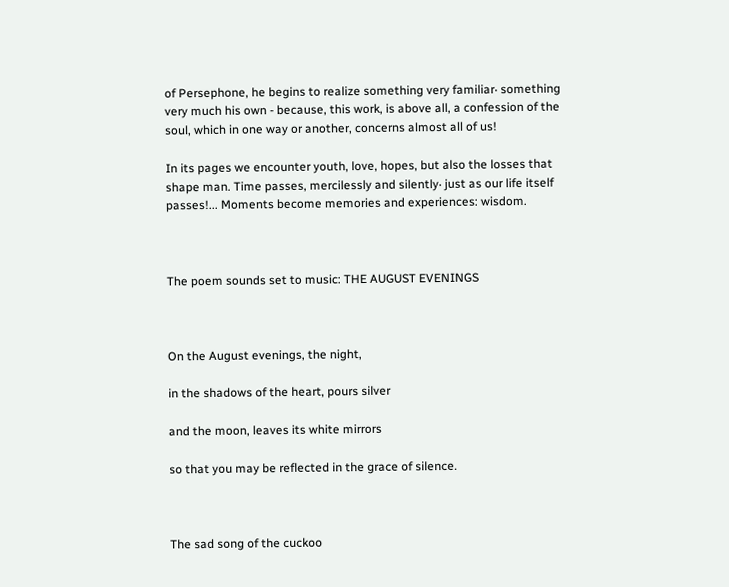of Persephone, he begins to realize something very familiar‧ something very much his own - because, this work, is above all, a confession of the soul, which in one way or another, concerns almost all of us!

In its pages we encounter youth, love, hopes, but also the losses that shape man. Time passes, mercilessly and silently‧ just as our life itself passes!... Moments become memories and experiences: wisdom.



The poem sounds set to music: THE AUGUST EVENINGS



On the August evenings, the night,

in the shadows of the heart, pours silver

and the moon, leaves its white mirrors

so that you may be reflected in the grace of silence.



The sad song of the cuckoo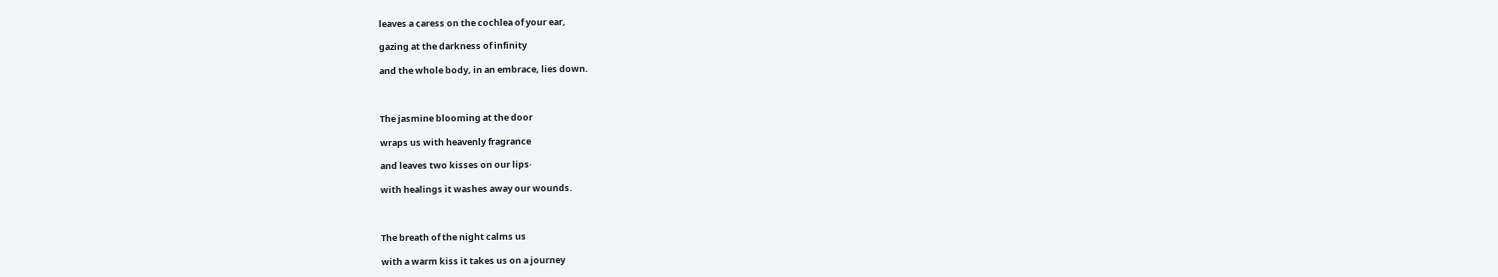leaves a caress on the cochlea of your ear,

gazing at the darkness of infinity

and the whole body, in an embrace, lies down.



The jasmine blooming at the door

wraps us with heavenly fragrance

and leaves two kisses on our lips‧

with healings it washes away our wounds.



The breath of the night calms us

with a warm kiss it takes us on a journey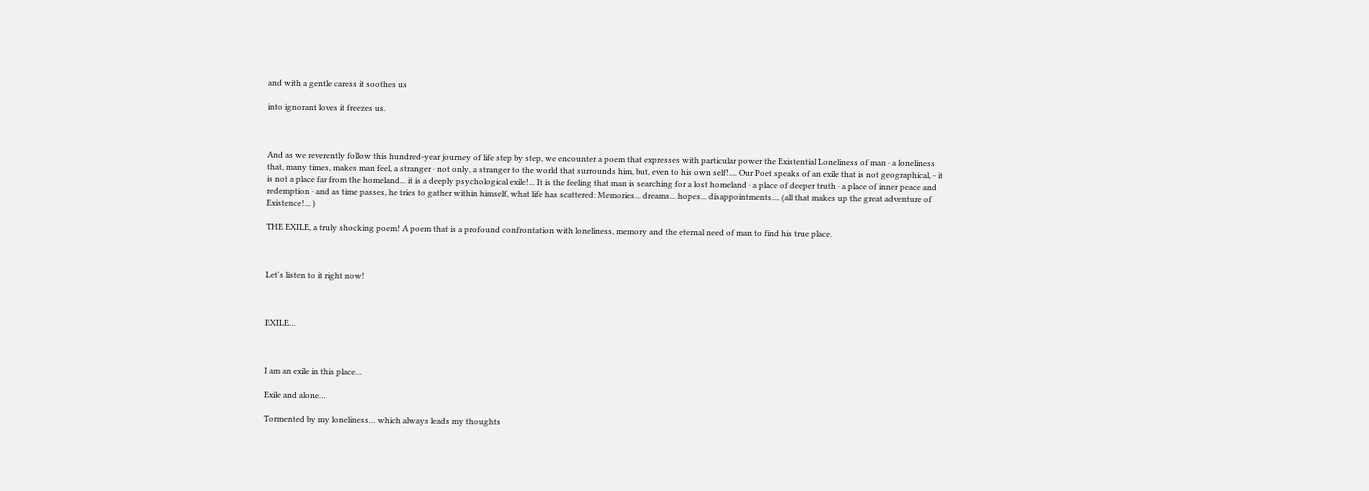and with a gentle caress it soothes us

into ignorant loves it freezes us.



And as we reverently follow this hundred-year journey of life step by step, we encounter a poem that expresses with particular power the Existential Loneliness of man ‧ a loneliness that, many times, makes man feel, a stranger ‧ not only, a stranger to the world that surrounds him, but, even to his own self!.... Our Poet speaks of an exile that is not geographical, - it is not a place far from the homeland... it is a deeply psychological exile!... It is the feeling that man is searching for a lost homeland ‧ a place of deeper truth ‧ a place of inner peace and redemption ‧ and as time passes, he tries to gather within himself, what life has scattered: Memories... dreams... hopes... disappointments.... (all that makes up the great adventure of Existence!... )

THE EXILE, a truly shocking poem! A poem that is a profound confrontation with loneliness, memory and the eternal need of man to find his true place.



Let's listen to it right now!



EXILE…



I am an exile in this place…

Exile and alone…

Tormented by my loneliness… which always leads my thoughts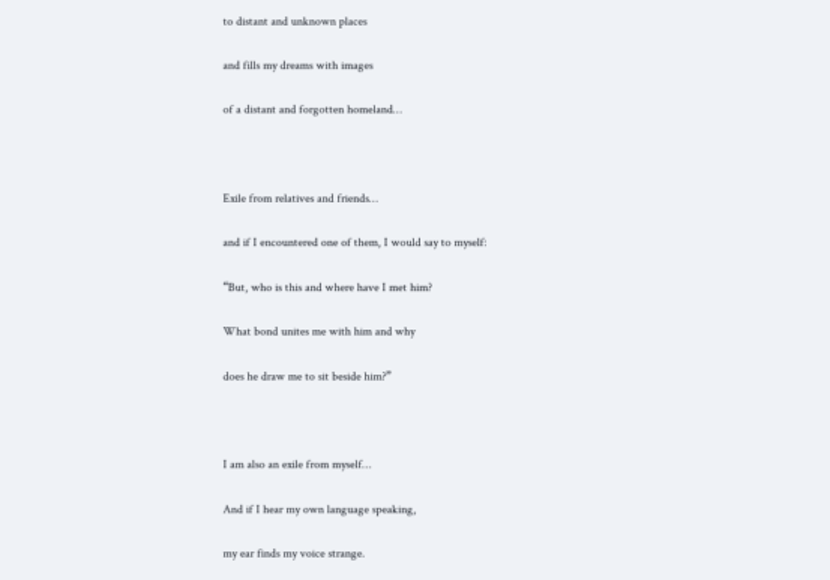to distant and unknown places

and fills my dreams with images

of a distant and forgotten homeland…



Exile from relatives and friends…

and if I encountered one of them, I would say to myself:

“But, who is this and where have I met him?

What bond unites me with him and why

does he draw me to sit beside him?”



I am also an exile from myself…

And if I hear my own language speaking,

my ear finds my voice strange.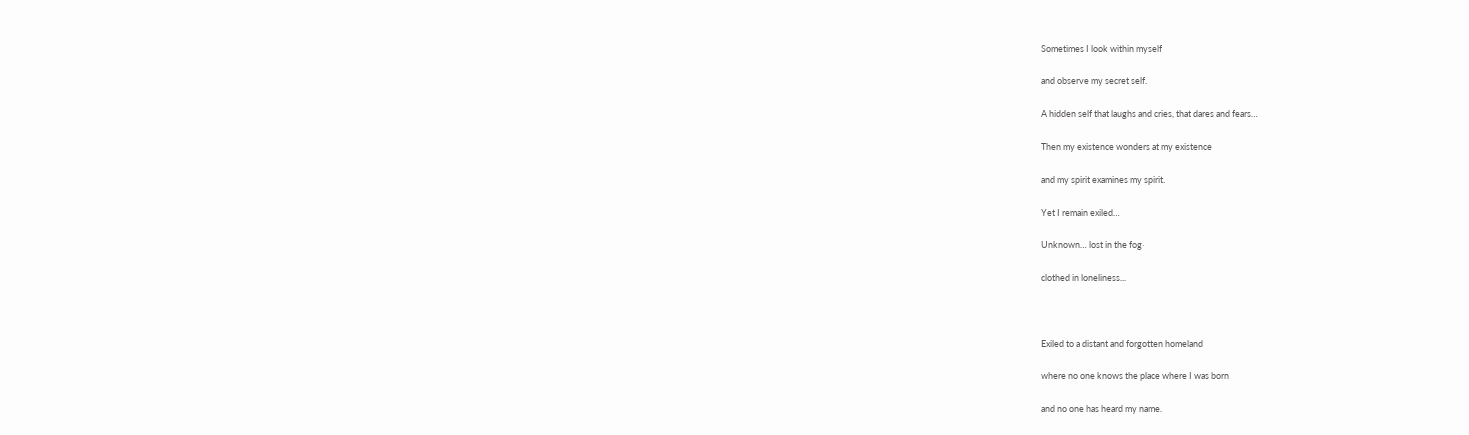Sometimes I look within myself

and observe my secret self.

A hidden self that laughs and cries, that dares and fears…

Then my existence wonders at my existence

and my spirit examines my spirit.

Yet I remain exiled…

Unknown… lost in the fog‧

clothed in loneliness...



Exiled to a distant and forgotten homeland

where no one knows the place where I was born

and no one has heard my name.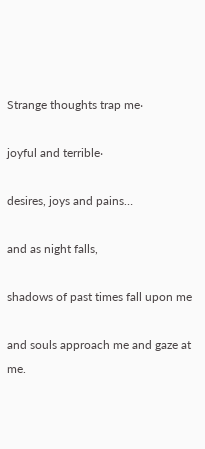Strange thoughts trap me‧

joyful and terrible‧

desires, joys and pains…

and as night falls,

shadows of past times fall upon me

and souls approach me and gaze at me.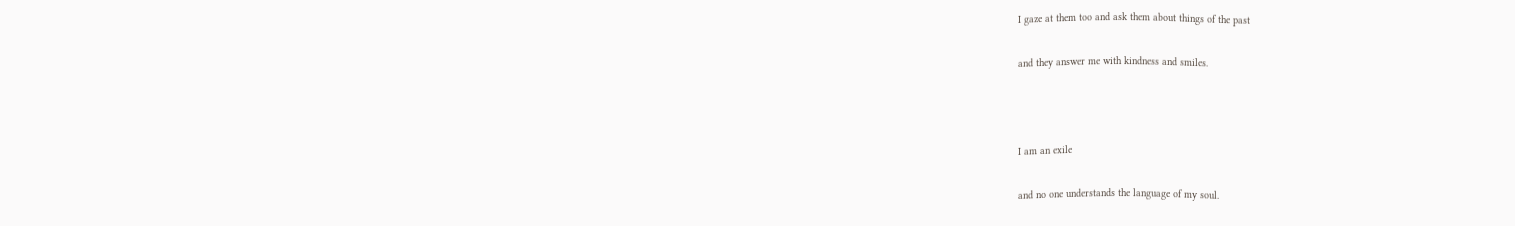I gaze at them too and ask them about things of the past

and they answer me with kindness and smiles.



I am an exile

and no one understands the language of my soul.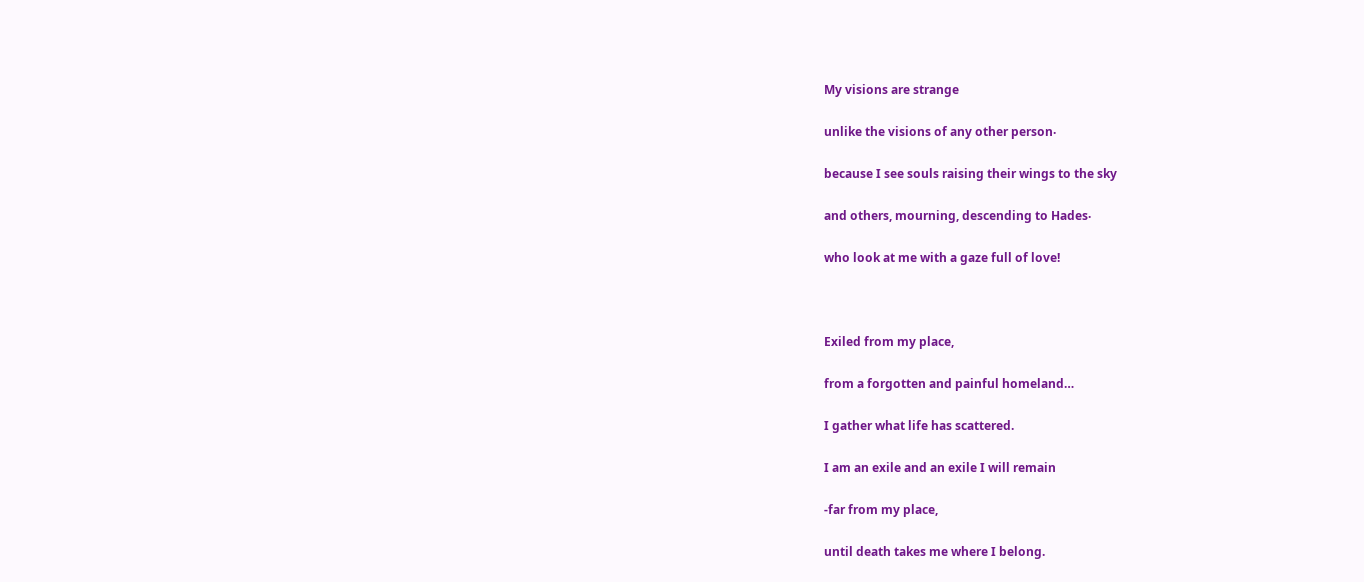My visions are strange

unlike the visions of any other person‧

because I see souls raising their wings to the sky

and others, mourning, descending to Hades‧

who look at me with a gaze full of love!



Exiled from my place,

from a forgotten and painful homeland…

I gather what life has scattered.

I am an exile and an exile I will remain

-far from my place,

until death takes me where I belong.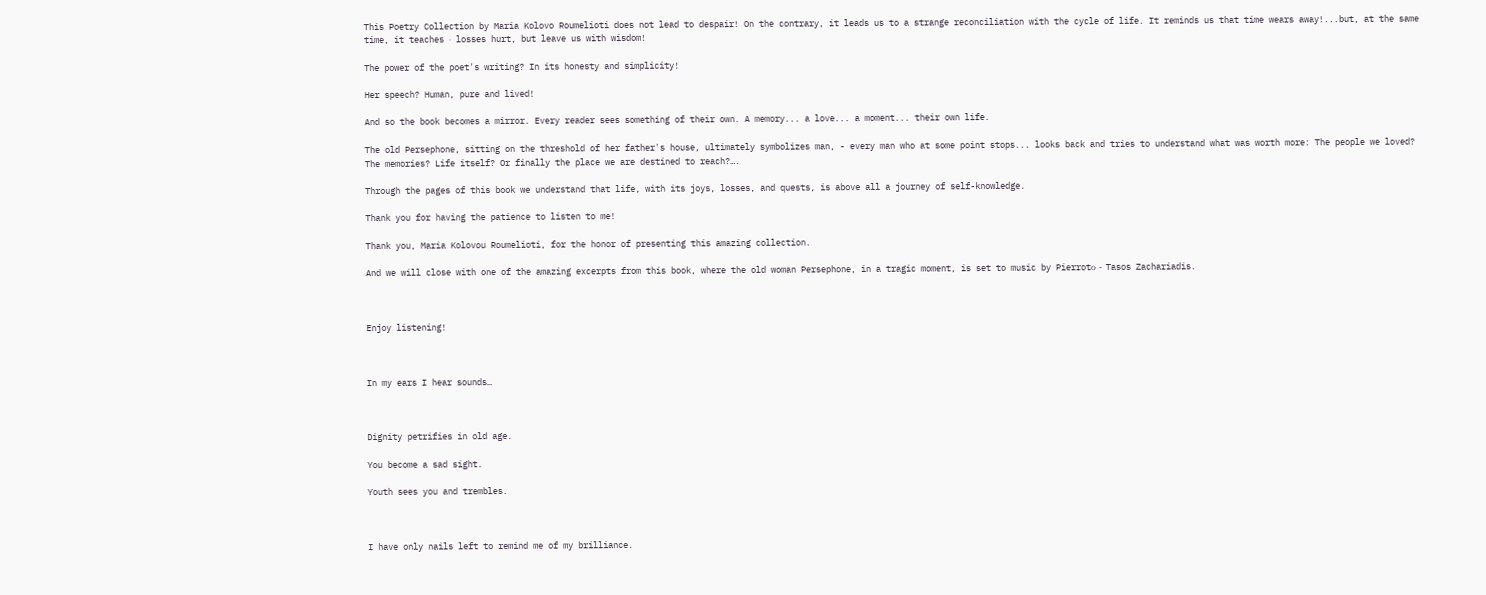This Poetry Collection by Maria Kolovo Roumelioti does not lead to despair! On the contrary, it leads us to a strange reconciliation with the cycle of life. It reminds us that time wears away!...but, at the same time, it teaches ‧ losses hurt, but leave us with wisdom!

The power of the poet's writing? In its honesty and simplicity!

Her speech? Human, pure and lived!

And so the book becomes a mirror. Every reader sees something of their own. A memory... a love... a moment... their own life.

The old Persephone, sitting on the threshold of her father's house, ultimately symbolizes man, - every man who at some point stops... looks back and tries to understand what was worth more: The people we loved? The memories? Life itself? Or finally the place we are destined to reach?….

Through the pages of this book we understand that life, with its joys, losses, and quests, is above all a journey of self-knowledge.

Thank you for having the patience to listen to me!

Thank you, Maria Kolovou Roumelioti, for the honor of presenting this amazing collection.

And we will close with one of the amazing excerpts from this book, where the old woman Persephone, in a tragic moment, is set to music by Pierrotο - Tasos Zachariadis.



Enjoy listening!



In my ears I hear sounds…



Dignity petrifies in old age.

You become a sad sight.

Youth sees you and trembles.



I have only nails left to remind me of my brilliance.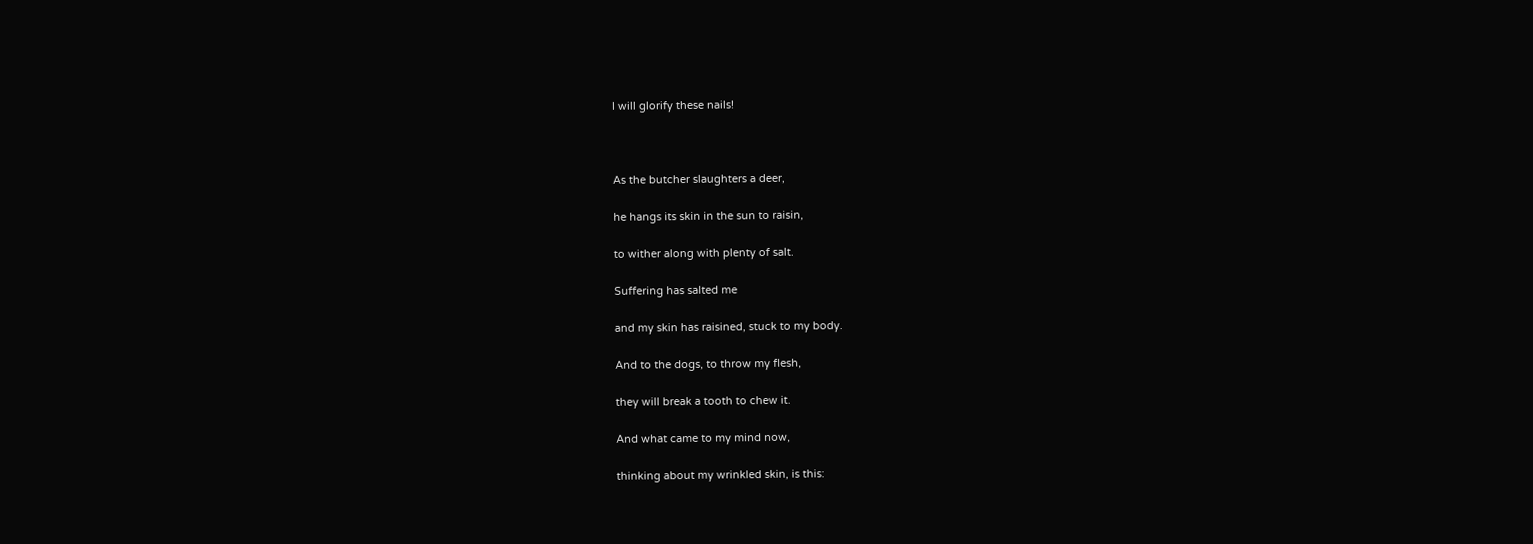I will glorify these nails!



As the butcher slaughters a deer,

he hangs its skin in the sun to raisin,

to wither along with plenty of salt.

Suffering has salted me

and my skin has raisined, stuck to my body.

And to the dogs, to throw my flesh,

they will break a tooth to chew it.

And what came to my mind now,

thinking about my wrinkled skin, is this: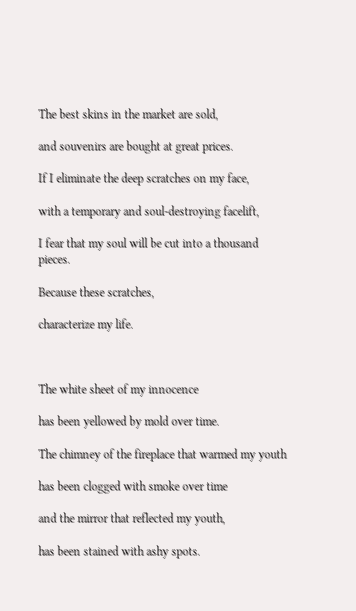The best skins in the market are sold,

and souvenirs are bought at great prices.

If I eliminate the deep scratches on my face,

with a temporary and soul-destroying facelift,

I fear that my soul will be cut into a thousand pieces.

Because these scratches,

characterize my life.



The white sheet of my innocence

has been yellowed by mold over time.

The chimney of the fireplace that warmed my youth

has been clogged with smoke over time

and the mirror that reflected my youth,

has been stained with ashy spots.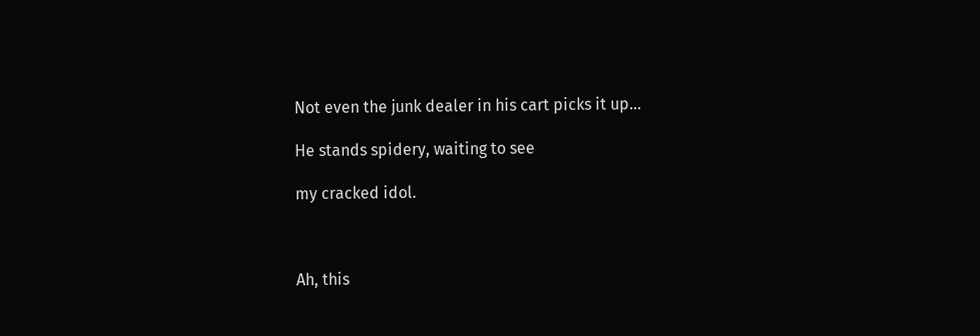Not even the junk dealer in his cart picks it up…

He stands spidery, waiting to see

my cracked idol.



Ah, this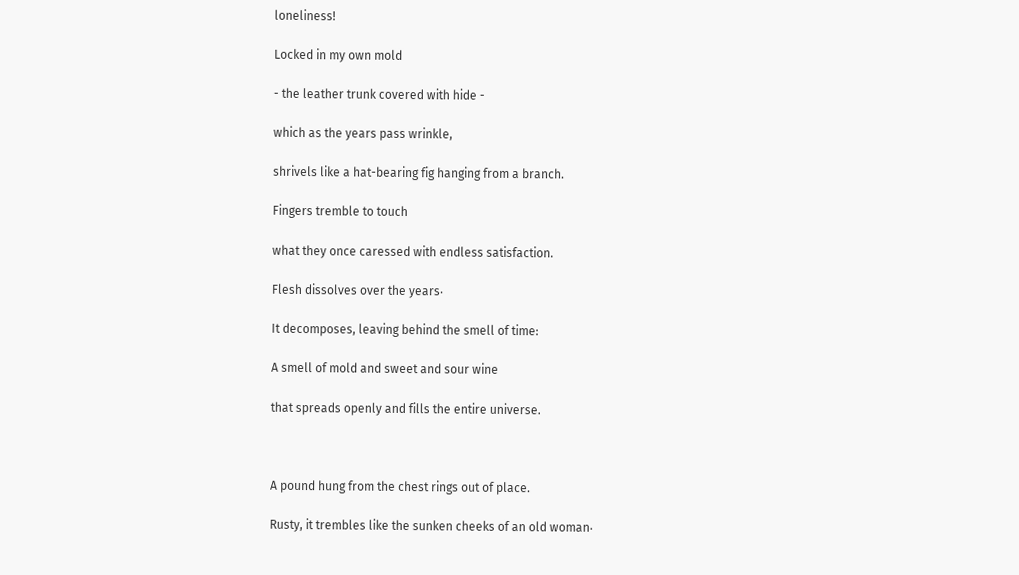loneliness!

Locked in my own mold

- the leather trunk covered with hide -

which as the years pass wrinkle,

shrivels like a hat-bearing fig hanging from a branch.

Fingers tremble to touch

what they once caressed with endless satisfaction.

Flesh dissolves over the years‧

It decomposes, leaving behind the smell of time:

A smell of mold and sweet and sour wine

that spreads openly and fills the entire universe.



A pound hung from the chest rings out of place.

Rusty, it trembles like the sunken cheeks of an old woman‧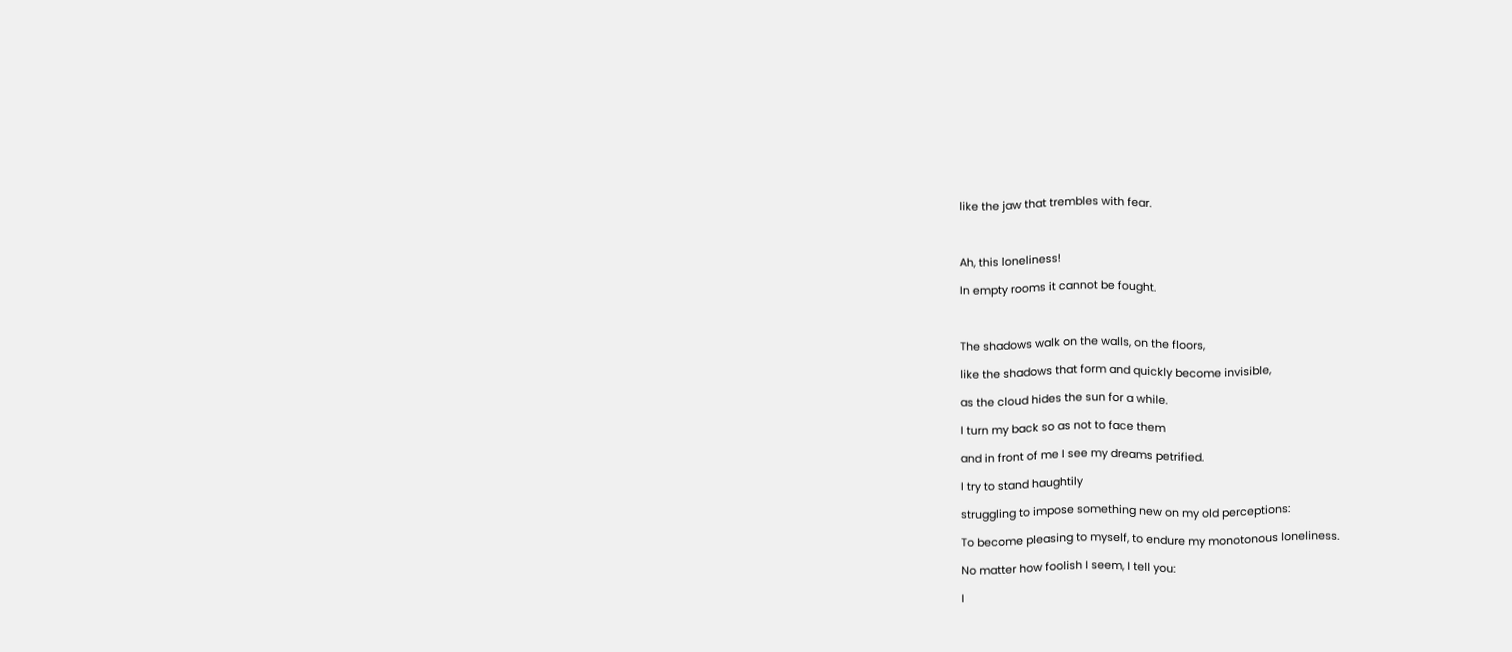like the jaw that trembles with fear.



Ah, this loneliness!

In empty rooms it cannot be fought.



The shadows walk on the walls, on the floors,

like the shadows that form and quickly become invisible,

as the cloud hides the sun for a while.

I turn my back so as not to face them

and in front of me I see my dreams petrified.

I try to stand haughtily

struggling to impose something new on my old perceptions:

To become pleasing to myself, to endure my monotonous loneliness.

No matter how foolish I seem, I tell you:

I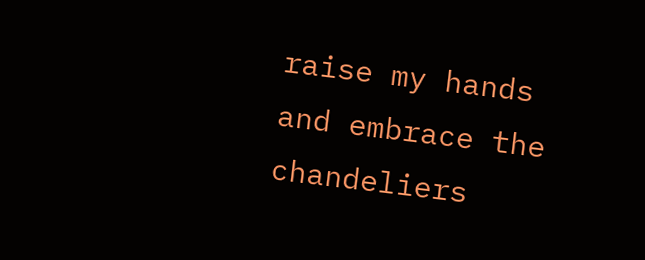raise my hands and embrace the chandeliers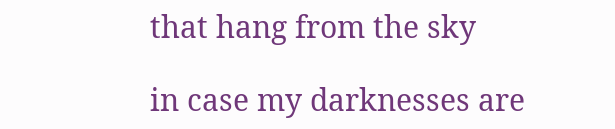that hang from the sky

in case my darknesses are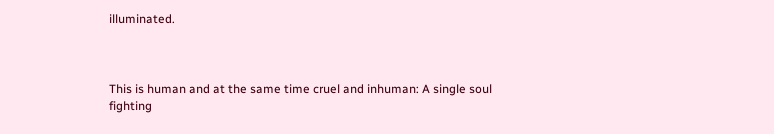illuminated.



This is human and at the same time cruel and inhuman: A single soul fighting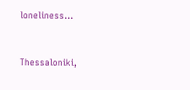loneliness...



Thessaloniki,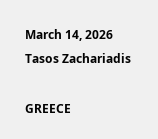March 14, 2026 Tasos Zachariadis

GREECE